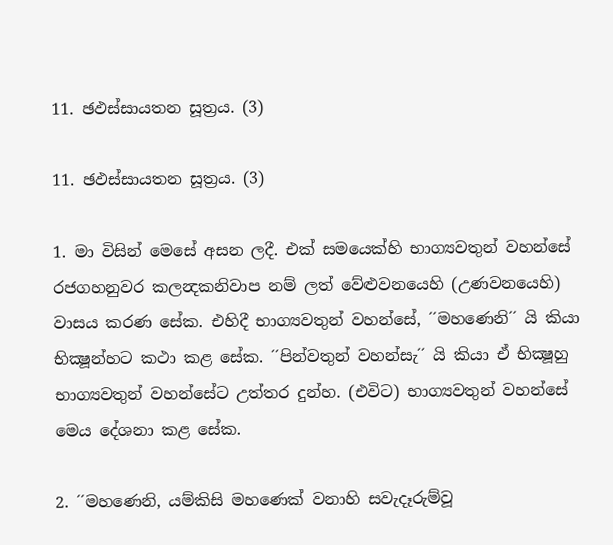11. ඡඵස්සායතන සූත්‍රය. (3)

11. ඡඵස්සායතන සූත්‍රය. (3)

1. මා විසින් මෙසේ අසන ලදී. එක් සමයෙක්හි භාග්‍යවතුන් වහන්සේ රජගහනුවර කලන්‍දකනිවාප නම් ලත් වේළුවනයෙහි (උණවනයෙහි) වාසය කරණ සේක. එහිදී භාග්‍යවතුන් වහන්සේ, ´´මහණෙනි´´ යි කියා භික්‍ෂූන්හට කථා කළ සේක. ´´පින්වතුන් වහන්සැ´´ යි කියා ඒ භික්‍ෂූහු භාග්‍යවතුන් වහන්සේට උත්තර දුන්හ. (එවිට) භාග්‍යවතුන් වහන්සේ මෙය දේශනා කළ සේක.

2. ´´මහණෙනි, යම්කිසි මහණෙක් වනාහි සවැදෑරුම්වූ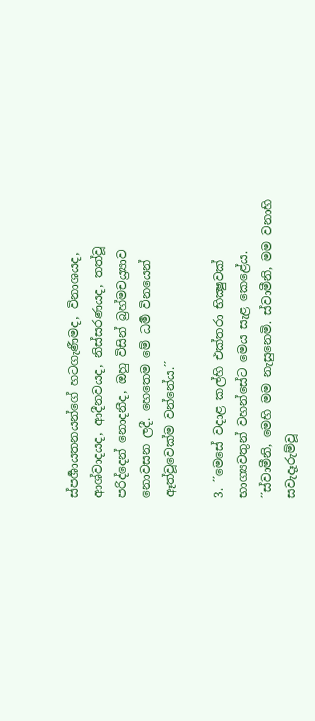ස්පර්‍ශායතනයන්ගේ හටගැණීමද, විනාශයද, ආශ්වාදයද, ආදීනවයද, නිස්සරණයද, තත්වූ පරිද්දෙන් නොදනීද, ඔහු විසින් බ්‍රහ්මචය්‍ර්‍යාව නොවසන ලදී. හෙතෙම මේ ධර්‍ම විනයෙන් ඈත්වූවෙක්ම වන්නේය.´´

3. ´´මෙසේ වදාළ කල්හි එක්තරා භික්‍ෂුවක් භාග්‍යවතුන් වහන්සේට මෙය සැළ කෙළේය. ´´ස්වාමීනි, මෙහි මම නැසුනෙමි. ස්වාමීනි, මම වනාහි සවැදෑරුම්වූ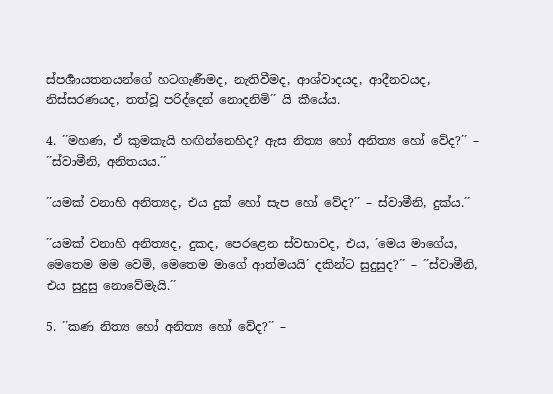ස්පර්‍ශායතනයන්ගේ හටගැණීමද, නැතිවීමද, ආශ්වාදයද, ආදීනවයද, නිස්සරණයද, තත්වූ පරිද්දෙන් නොදනිමි´´ යි කීයේය.

4. ´´මහණ, ඒ කුමකැයි හඟින්නෙහිද? ඇස නිත්‍ය හෝ අනිත්‍ය හෝ වේද?´´ – ´´ස්වාමීනි, අනිතයය.´´

´´යමක් වනාහි අනිත්‍යද, එය දුක් හෝ සැප හෝ වේද?´´ – ස්වාමීනි, දුක්ය.´´

´´යමක් වනාහි අනිත්‍යද, දුකද, පෙරළෙන ස්වභාවද, එය, ´මෙය මාගේය, මෙතෙම මම වෙමි, මෙතෙම මාගේ ආත්මයයි´ දකින්ට සුදුසුද?´´ – ´´ස්වාමීනි, එය සුදුසු නොවේමැයි.´´

5. ´´කණ නිත්‍ය හෝ අනිත්‍ය හෝ වේද?´´ –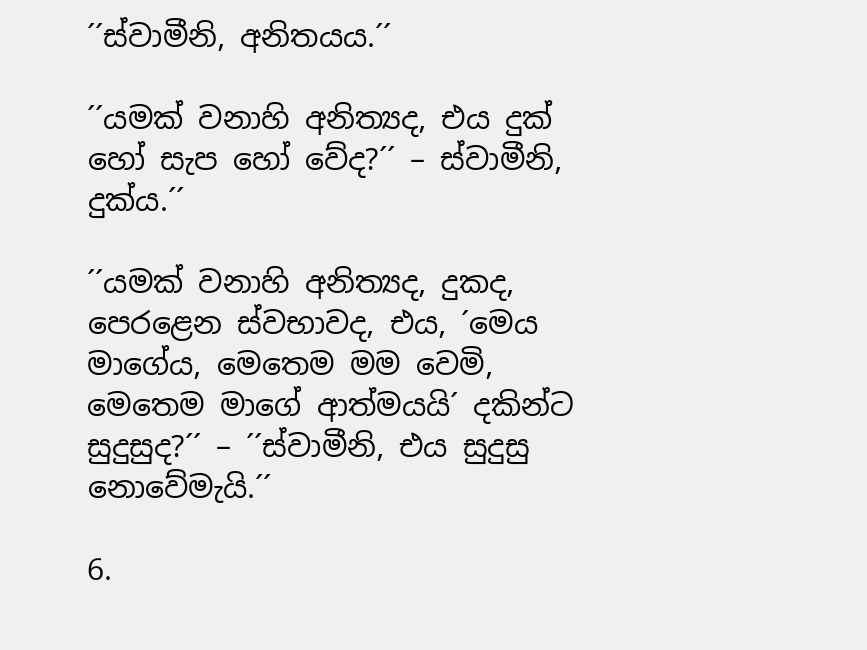´´ස්වාමීනි, අනිතයය.´´

´´යමක් වනාහි අනිත්‍යද, එය දුක් හෝ සැප හෝ වේද?´´ – ස්වාමීනි, දුක්ය.´´

´´යමක් වනාහි අනිත්‍යද, දුකද, පෙරළෙන ස්වභාවද, එය, ´මෙය මාගේය, මෙතෙම මම වෙමි, මෙතෙම මාගේ ආත්මයයි´ දකින්ට සුදුසුද?´´ – ´´ස්වාමීනි, එය සුදුසු නොවේමැයි.´´

6.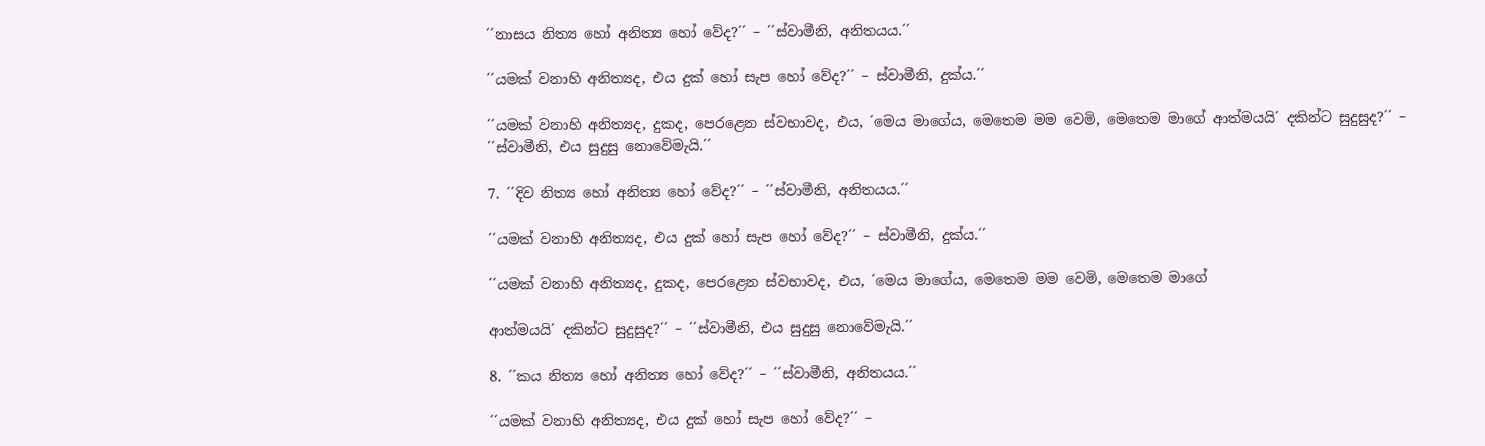´´නාසය නිත්‍ය හෝ අනිත්‍ය හෝ වේද?´´ – ´´ස්වාමීනි, අනිතයය.´´

´´යමක් වනාහි අනිත්‍යද, එය දුක් හෝ සැප හෝ වේද?´´ – ස්වාමීනි, දුක්ය.´´

´´යමක් වනාහි අනිත්‍යද, දුකද, පෙරළෙන ස්වභාවද, එය, ´මෙය මාගේය, මෙතෙම මම වෙමි, මෙතෙම මාගේ ආත්මයයි´ දකින්ට සුදුසුද?´´ – ´´ස්වාමීනි, එය සුදුසු නොවේමැයි.´´

7. ´´දිව නිත්‍ය හෝ අනිත්‍ය හෝ වේද?´´ – ´´ස්වාමීනි, අනිතයය.´´

´´යමක් වනාහි අනිත්‍යද, එය දුක් හෝ සැප හෝ වේද?´´ – ස්වාමීනි, දුක්ය.´´

´´යමක් වනාහි අනිත්‍යද, දුකද, පෙරළෙන ස්වභාවද, එය, ´මෙය මාගේය, මෙතෙම මම වෙමි, මෙතෙම මාගේ

ආත්මයයි´ දකින්ට සුදුසුද?´´ – ´´ස්වාමීනි, එය සුදුසු නොවේමැයි.´´

8. ´´කය නිත්‍ය හෝ අනිත්‍ය හෝ වේද?´´ – ´´ස්වාමීනි, අනිතයය.´´

´´යමක් වනාහි අනිත්‍යද, එය දුක් හෝ සැප හෝ වේද?´´ –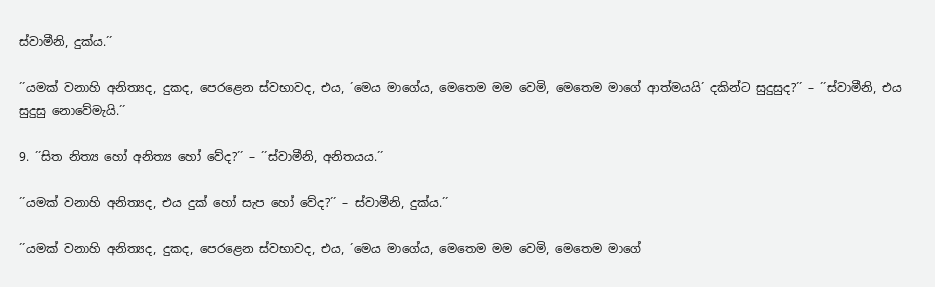ස්වාමීනි, දුක්ය.´´

´´යමක් වනාහි අනිත්‍යද, දුකද, පෙරළෙන ස්වභාවද, එය, ´මෙය මාගේය, මෙතෙම මම වෙමි, මෙතෙම මාගේ ආත්මයයි´ දකින්ට සුදුසුද?´´ – ´´ස්වාමීනි, එය සුදුසු නොවේමැයි.´´

9. ´´සිත නිත්‍ය හෝ අනිත්‍ය හෝ වේද?´´ – ´´ස්වාමීනි, අනිතයය.´´

´´යමක් වනාහි අනිත්‍යද, එය දුක් හෝ සැප හෝ වේද?´´ – ස්වාමීනි, දුක්ය.´´

´´යමක් වනාහි අනිත්‍යද, දුකද, පෙරළෙන ස්වභාවද, එය, ´මෙය මාගේය, මෙතෙම මම වෙමි, මෙතෙම මාගේ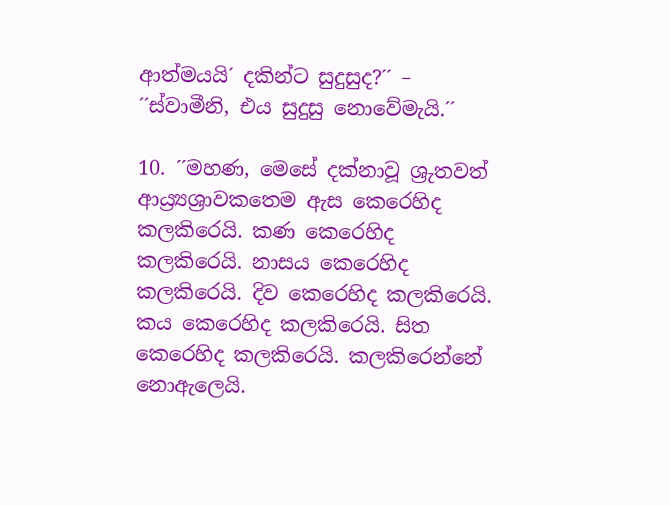ආත්මයයි´ දකින්ට සුදුසුද?´´ – ´´ස්වාමීනි, එය සුදුසු නොවේමැයි.´´

10. ´´මහණ, මෙසේ දක්නාවූ ශ්‍රුතවත් ආය්‍ර්‍යශ්‍රාවකතෙම ඇස කෙරෙහිද කලකිරෙයි. කණ කෙරෙහිද කලකිරෙයි. නාසය කෙරෙහිද කලකිරෙයි. දිව කෙරෙහිද කලකිරෙයි. කය කෙරෙහිද කලකිරෙයි. සිත කෙරෙහිද කලකිරෙයි. කලකිරෙන්නේ නොඇලෙයි.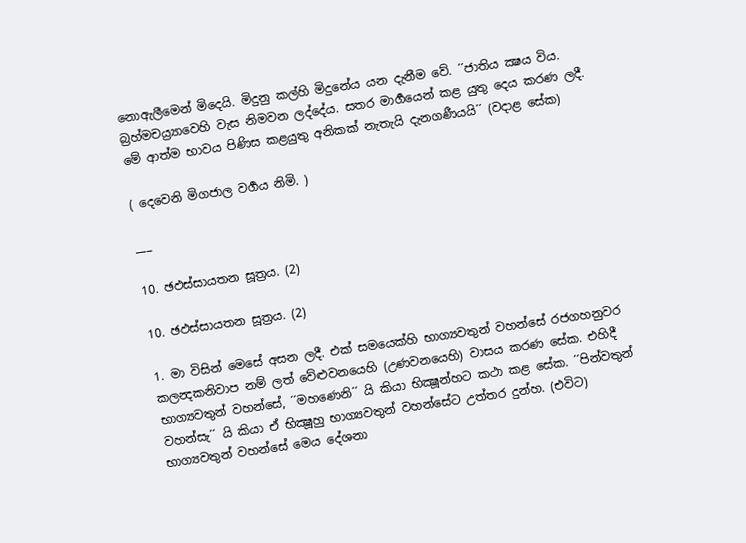නොඇලීමෙන් මිදෙයි. මිදුනු කල්හි මිදුනේය යන දැනීම වේ. ´´ජාතිය ක්‍ෂය විය. බ්‍රහ්මචය්‍ර්‍යාවෙහි වැස නිමවන ලද්දේය. සතර මාර්‍ගයෙන් කළ යුතු දෙය කරණ ලදී. මේ ආත්ම භාවය පිණිස කළයුතු අනිකක් නැතැයි දැනගණීයයි´´ (වදාළ සේක)

( දෙවෙනි මිගජාල වර්‍ගය නිමි. )

___

10. ඡඵස්සායතන සූත්‍රය. (2)

10. ඡඵස්සායතන සූත්‍රය. (2)

1. මා විසින් මෙසේ අසන ලදී. එක් සමයෙක්හි භාග්‍යවතුන් වහන්සේ රජගහනුවර කලන්‍දකනිවාප නම් ලත් වේළුවනයෙහි (උණවනයෙහි) වාසය කරණ සේක. එහිදී භාග්‍යවතුන් වහන්සේ, ´´මහණෙනි´´ යි කියා භික්‍ෂූන්හට කථා කළ සේක. ´´පින්වතුන් වහන්සැ´´ යි කියා ඒ භික්‍ෂූහු භාග්‍යවතුන් වහන්සේට උත්තර දුන්හ. (එවිට) භාග්‍යවතුන් වහන්සේ මෙය දේශනා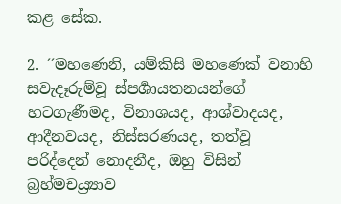කළ සේක.

2. ´´මහණෙනි, යම්කිසි මහණෙක් වනාහි සවැදෑරුම්වූ ස්පර්‍ශායතනයන්ගේ හටගැණීමද, විනාශයද, ආශ්වාදයද, ආදීනවයද, නිස්සරණයද, තත්වූ පරිද්දෙන් නොදනීද, ඔහු විසින් බ්‍රහ්මචය්‍ර්‍යාව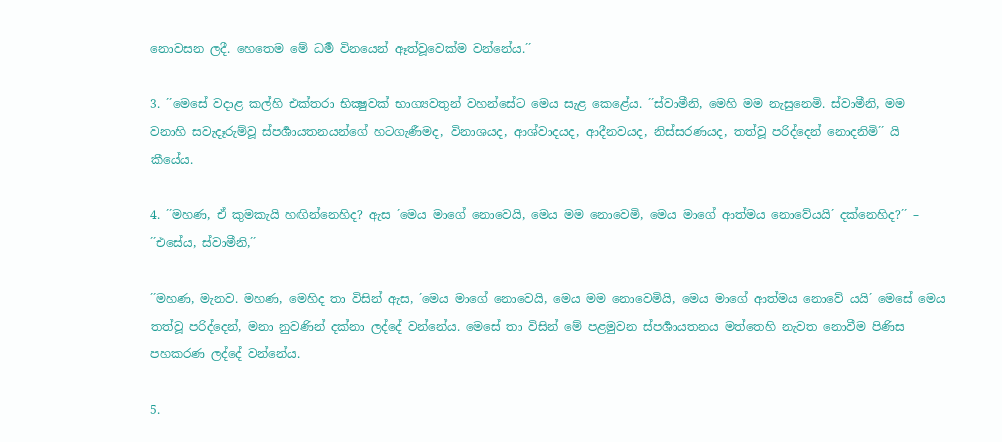නොවසන ලදී. හෙතෙම මේ ධර්‍ම විනයෙන් ඈත්වූවෙක්ම වන්නේය.´´

3. ´´මෙසේ වදාළ කල්හි එක්තරා භික්‍ෂුවක් භාග්‍යවතුන් වහන්සේට මෙය සැළ කෙළේය. ´´ස්වාමීනි, මෙහි මම නැසුනෙමි. ස්වාමීනි, මම වනාහි සවැදෑරුම්වූ ස්පර්‍ශායතනයන්ගේ හටගැණීමද, විනාශයද, ආශ්වාදයද, ආදීනවයද, නිස්සරණයද, තත්වූ පරිද්දෙන් නොදනිමි´´ යි කීයේය.

4. ´´මහණ, ඒ කුමකැයි හඟින්නෙහිද? ඇස ´මෙය මාගේ නොවෙයි, මෙය මම නොවෙමි, මෙය මාගේ ආත්මය නොවේයයි´ දක්නෙහිද?´´ – ´´එසේය, ස්වාමීනි,´´

´´මහණ, මැනව. මහණ, මෙහිද තා විසින් ඇස, ´මෙය මාගේ නොවෙයි, මෙය මම නොවෙමියි, මෙය මාගේ ආත්මය නොවේ යයි´ මෙසේ මෙය තත්වූ පරිද්දෙන්, මනා නුවණින් දක්නා ලද්දේ වන්නේය. මෙසේ තා විසින් මේ පළමුවන ස්පර්‍ශායතනය මත්තෙහි නැවත නොවීම පිණිස පහකරණ ලද්දේ වන්නේය.

5.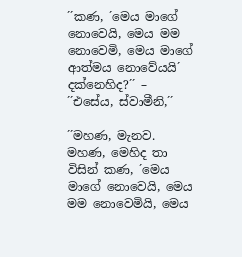´´කණ, ´මෙය මාගේ නොවෙයි, මෙය මම නොවෙමි, මෙය මාගේ ආත්මය නොවේයයි´ දක්නෙහිද?´´ – ´´එසේය, ස්වාමීනි,´´

´´මහණ, මැනව. මහණ, මෙහිද තා විසින් කණ, ´මෙය මාගේ නොවෙයි, මෙය මම නොවෙමියි, මෙය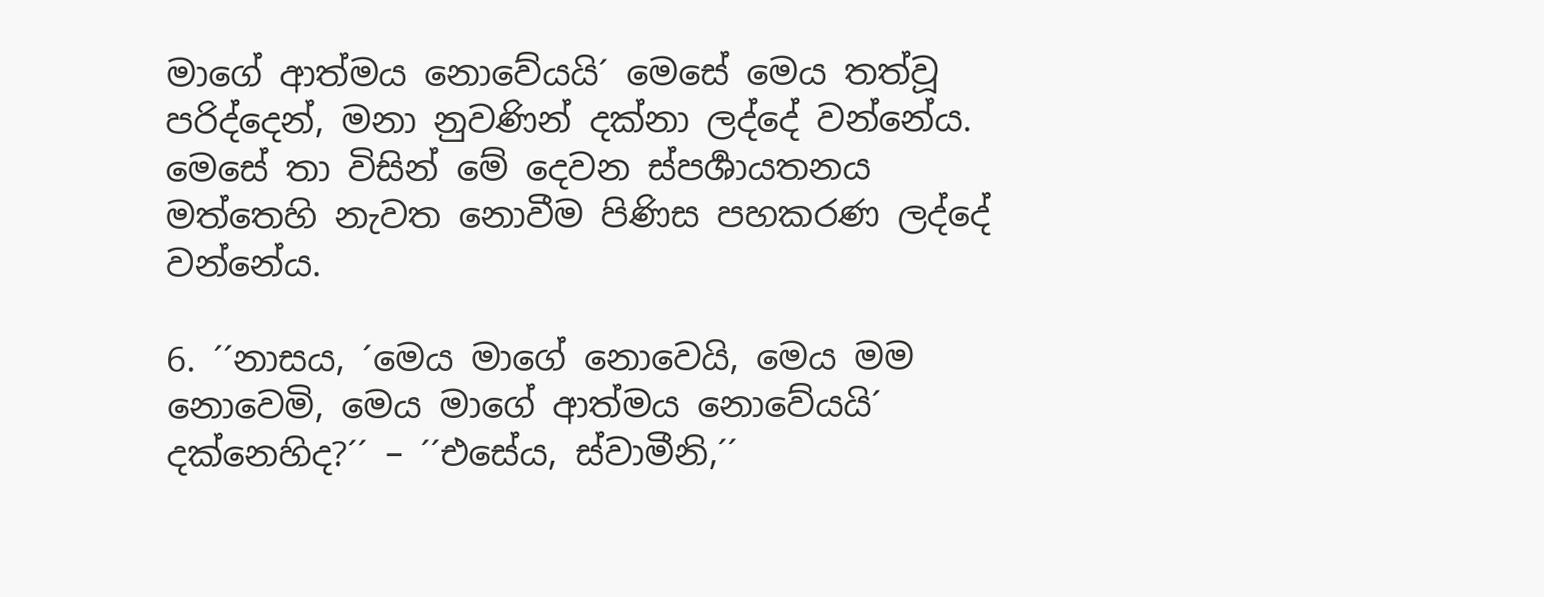මාගේ ආත්මය නොවේයයි´ මෙසේ මෙය තත්වූ පරිද්දෙන්, මනා නුවණින් දක්නා ලද්දේ වන්නේය. මෙසේ තා විසින් මේ දෙවන ස්පර්‍ශායතනය මත්තෙහි නැවත නොවීම පිණිස පහකරණ ලද්දේ වන්නේය.

6. ´´නාසය, ´මෙය මාගේ නොවෙයි, මෙය මම නොවෙමි, මෙය මාගේ ආත්මය නොවේයයි´ දක්නෙහිද?´´ – ´´එසේය, ස්වාමීනි,´´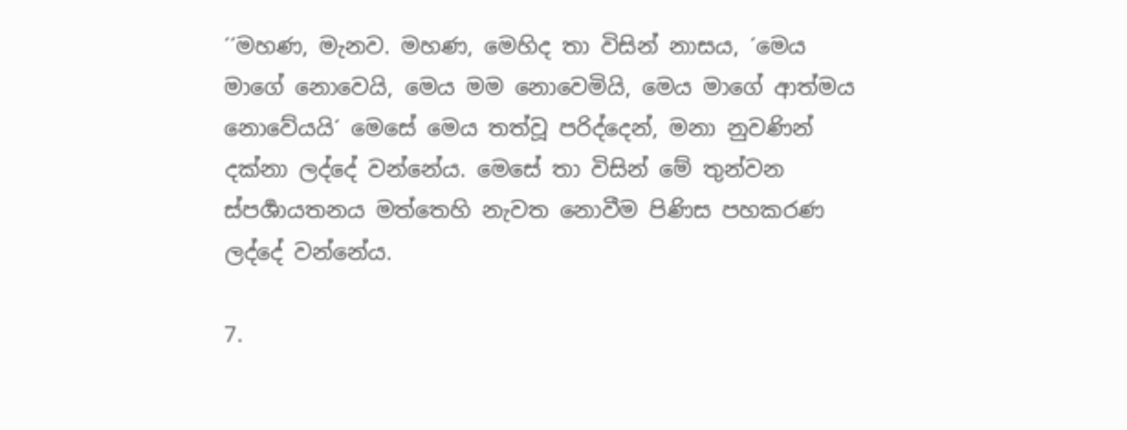´´මහණ, මැනව. මහණ, මෙහිද තා විසින් නාසය, ´මෙය මාගේ නොවෙයි, මෙය මම නොවෙමියි, මෙය මාගේ ආත්මය නොවේයයි´ මෙසේ මෙය තත්වූ පරිද්දෙන්, මනා නුවණින් දක්නා ලද්දේ වන්නේය. මෙසේ තා විසින් මේ තුන්වන ස්පර්‍ශායතනය මත්තෙහි නැවත නොවීම පිණිස පහකරණ ලද්දේ වන්නේය.

7.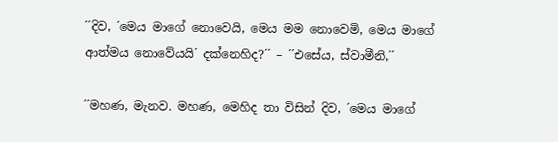´´දිව, ´මෙය මාගේ නොවෙයි, මෙය මම නොවෙමි, මෙය මාගේ ආත්මය නොවේයයි´ දක්නෙහිද?´´ – ´´එසේය, ස්වාමීනි,´´

´´මහණ, මැනව. මහණ, මෙහිද තා විසින් දිව, ´මෙය මාගේ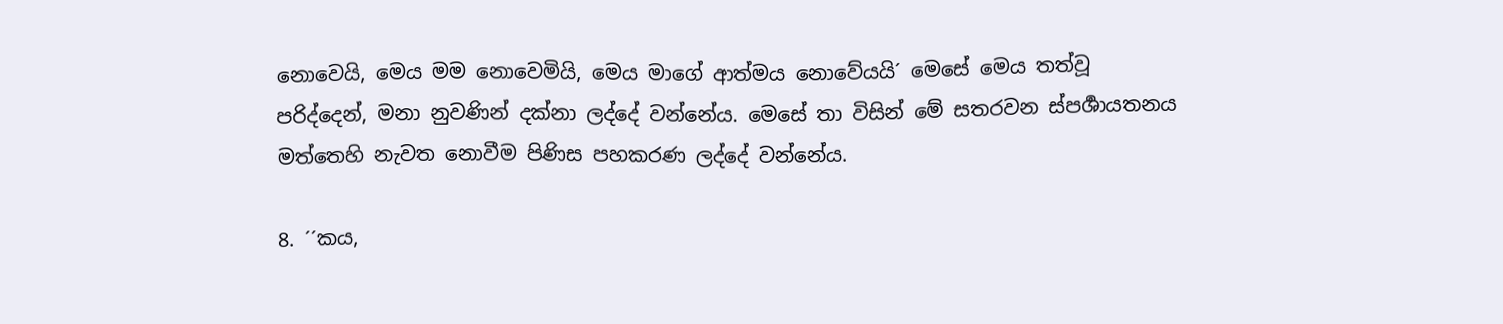නොවෙයි, මෙය මම නොවෙමියි, මෙය මාගේ ආත්මය නොවේයයි´ මෙසේ මෙය තත්වූ පරිද්දෙන්, මනා නුවණින් දක්නා ලද්දේ වන්නේය. මෙසේ තා විසින් මේ සතරවන ස්පර්‍ශායතනය මත්තෙහි නැවත නොවීම පිණිස පහකරණ ලද්දේ වන්නේය.

8. ´´කය,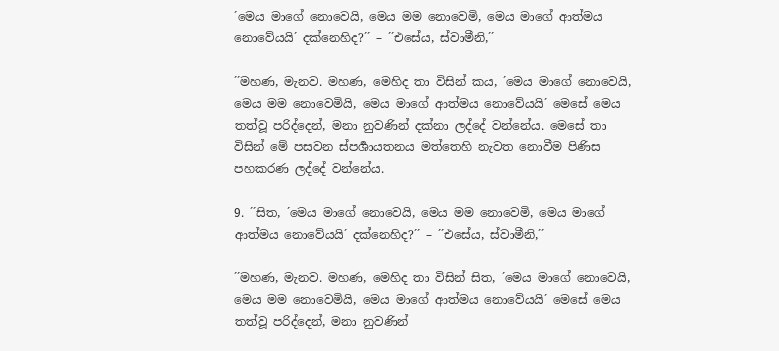´මෙය මාගේ නොවෙයි, මෙය මම නොවෙමි, මෙය මාගේ ආත්මය නොවේයයි´ දක්නෙහිද?´´ – ´´එසේය, ස්වාමීනි,´´

´´මහණ, මැනව. මහණ, මෙහිද තා විසින් කය, ´මෙය මාගේ නොවෙයි, මෙය මම නොවෙමියි, මෙය මාගේ ආත්මය නොවේයයි´ මෙසේ මෙය තත්වූ පරිද්දෙන්, මනා නුවණින් දක්නා ලද්දේ වන්නේය. මෙසේ තා විසින් මේ පසවන ස්පර්‍ශායතනය මත්තෙහි නැවත නොවීම පිණිස පහකරණ ලද්දේ වන්නේය.

9. ´´සිත, ´මෙය මාගේ නොවෙයි, මෙය මම නොවෙමි, මෙය මාගේ ආත්මය නොවේයයි´ දක්නෙහිද?´´ – ´´එසේය, ස්වාමීනි,´´

´´මහණ, මැනව. මහණ, මෙහිද තා විසින් සිත, ´මෙය මාගේ නොවෙයි, මෙය මම නොවෙමියි, මෙය මාගේ ආත්මය නොවේයයි´ මෙසේ මෙය තත්වූ පරිද්දෙන්, මනා නුවණින්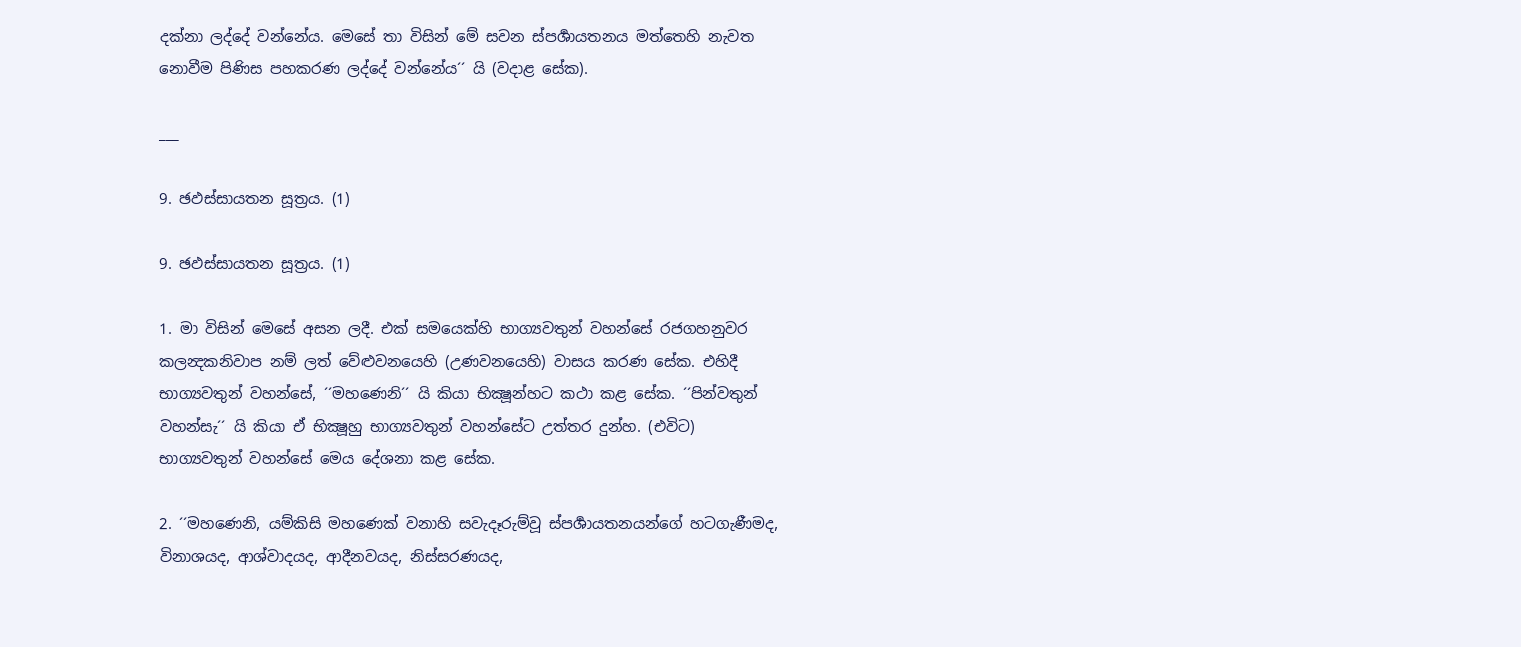දක්නා ලද්දේ වන්නේය. මෙසේ තා විසින් මේ සවන ස්පර්‍ශායතනය මත්තෙහි නැවත නොවීම පිණිස පහකරණ ලද්දේ වන්නේය´´ යි (වදාළ සේක).

___

9. ඡඵස්සායතන සූත්‍රය. (1)

9. ඡඵස්සායතන සූත්‍රය. (1)

1. මා විසින් මෙසේ අසන ලදී. එක් සමයෙක්හි භාග්‍යවතුන් වහන්සේ රජගහනුවර කලන්‍දකනිවාප නම් ලත් වේළුවනයෙහි (උණවනයෙහි) වාසය කරණ සේක. එහිදී භාග්‍යවතුන් වහන්සේ, ´´මහණෙනි´´ යි කියා භික්‍ෂූන්හට කථා කළ සේක. ´´පින්වතුන් වහන්සැ´´ යි කියා ඒ භික්‍ෂූහු භාග්‍යවතුන් වහන්සේට උත්තර දුන්හ. (එවිට) භාග්‍යවතුන් වහන්සේ මෙය දේශනා කළ සේක.

2. ´´මහණෙනි, යම්කිසි මහණෙක් වනාහි සවැදෑරුම්වූ ස්පර්‍ශායතනයන්ගේ හටගැණීමද, විනාශයද, ආශ්වාදයද, ආදීනවයද, නිස්සරණයද,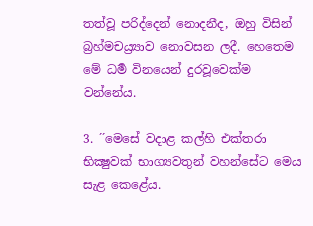තත්වූ පරිද්දෙන් නොදනීද, ඔහු විසින් බ්‍රහ්මචය්‍ර්‍යාව නොවසන ලදී. හෙතෙම මේ ධර්‍ම විනයෙන් දුරවූවෙක්ම වන්නේය.

3. ´´මෙසේ වදාළ කල්හි එක්තරා භික්‍ෂුවක් භාග්‍යවතුන් වහන්සේට මෙය සැළ කෙළේය.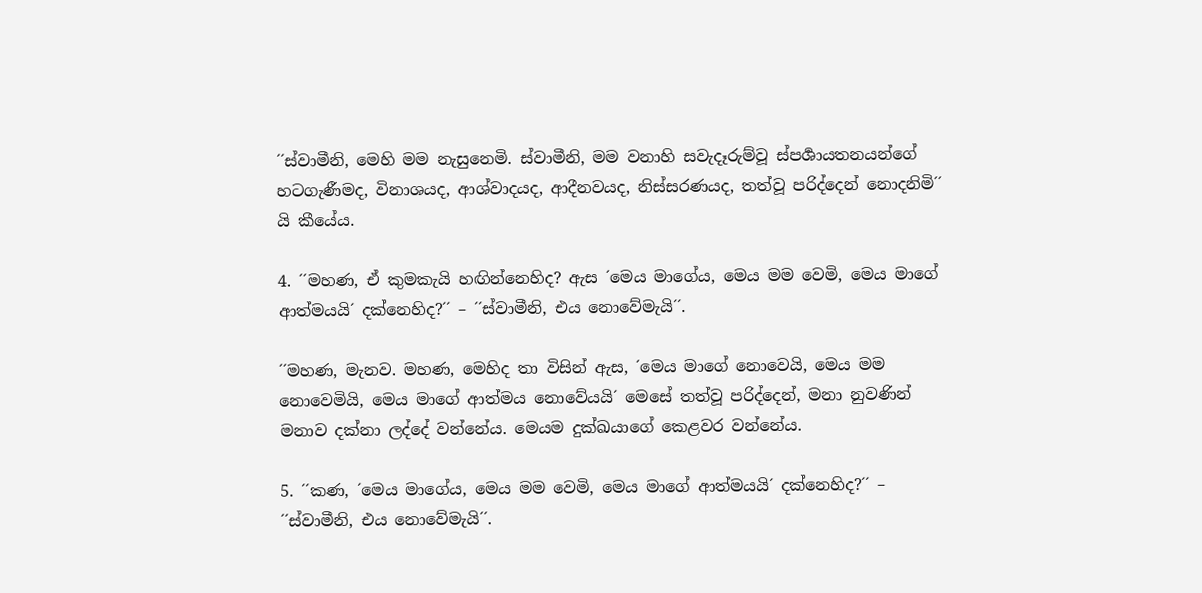´´ස්වාමීනි, මෙහි මම නැසුනෙමි. ස්වාමීනි, මම වනාහි සවැදෑරුම්වූ ස්පර්‍ශායතනයන්ගේ හටගැණීමද, විනාශයද, ආශ්වාදයද, ආදීනවයද, නිස්සරණයද, තත්වූ පරිද්දෙන් නොදනිමි´´ යි කීයේය.

4. ´´මහණ, ඒ කුමකැයි හඟින්නෙහිද? ඇස ´මෙය මාගේය, මෙය මම වෙමි, මෙය මාගේ ආත්මයයි´ දක්නෙහිද?´´ – ´´ස්වාමීනි, එය නොවේමැයි´´.

´´මහණ, මැනව. මහණ, මෙහිද තා විසින් ඇස, ´මෙය මාගේ නොවෙයි, මෙය මම නොවෙමියි, මෙය මාගේ ආත්මය නොවේයයි´ මෙසේ තත්වූ පරිද්දෙන්, මනා නුවණින් මනාව දක්නා ලද්දේ වන්නේය. මෙයම දුක්ඛයාගේ කෙළවර වන්නේය.

5. ´´කණ, ´මෙය මාගේය, මෙය මම වෙමි, මෙය මාගේ ආත්මයයි´ දක්නෙහිද?´´ – ´´ස්වාමීනි, එය නොවේමැයි´´.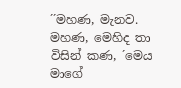´´මහණ, මැනව. මහණ, මෙහිද තා විසින් කණ, ´මෙය මාගේ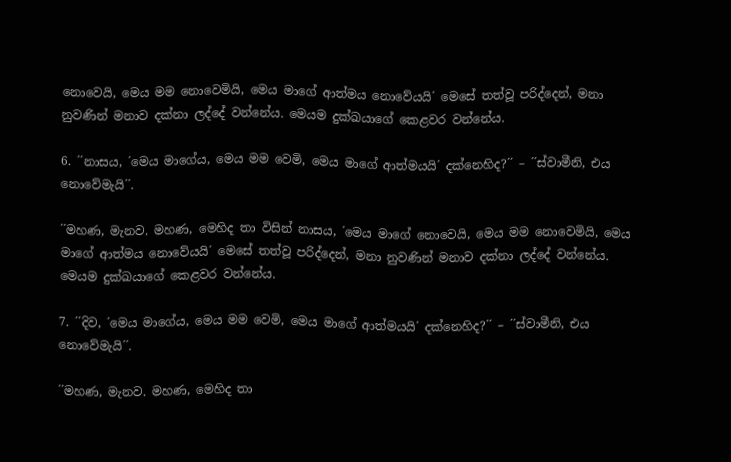නොවෙයි, මෙය මම නොවෙමියි, මෙය මාගේ ආත්මය නොවේයයි´ මෙසේ තත්වූ පරිද්දෙන්, මනා නුවණින් මනාව දක්නා ලද්දේ වන්නේය. මෙයම දුක්ඛයාගේ කෙළවර වන්නේය.

6. ´´නාසය, ´මෙය මාගේය, මෙය මම වෙමි, මෙය මාගේ ආත්මයයි´ දක්නෙහිද?´´ – ´´ස්වාමීනි, එය නොවේමැයි´´.

´´මහණ, මැනව. මහණ, මෙහිද තා විසින් නාසය, ´මෙය මාගේ නොවෙයි, මෙය මම නොවෙමියි, මෙය මාගේ ආත්මය නොවේයයි´ මෙසේ තත්වූ පරිද්දෙන්, මනා නුවණින් මනාව දක්නා ලද්දේ වන්නේය. මෙයම දුක්ඛයාගේ කෙළවර වන්නේය.

7. ´´දිව, ´මෙය මාගේය, මෙය මම වෙමි, මෙය මාගේ ආත්මයයි´ දක්නෙහිද?´´ – ´´ස්වාමීනි, එය නොවේමැයි´´.

´´මහණ, මැනව. මහණ, මෙහිද තා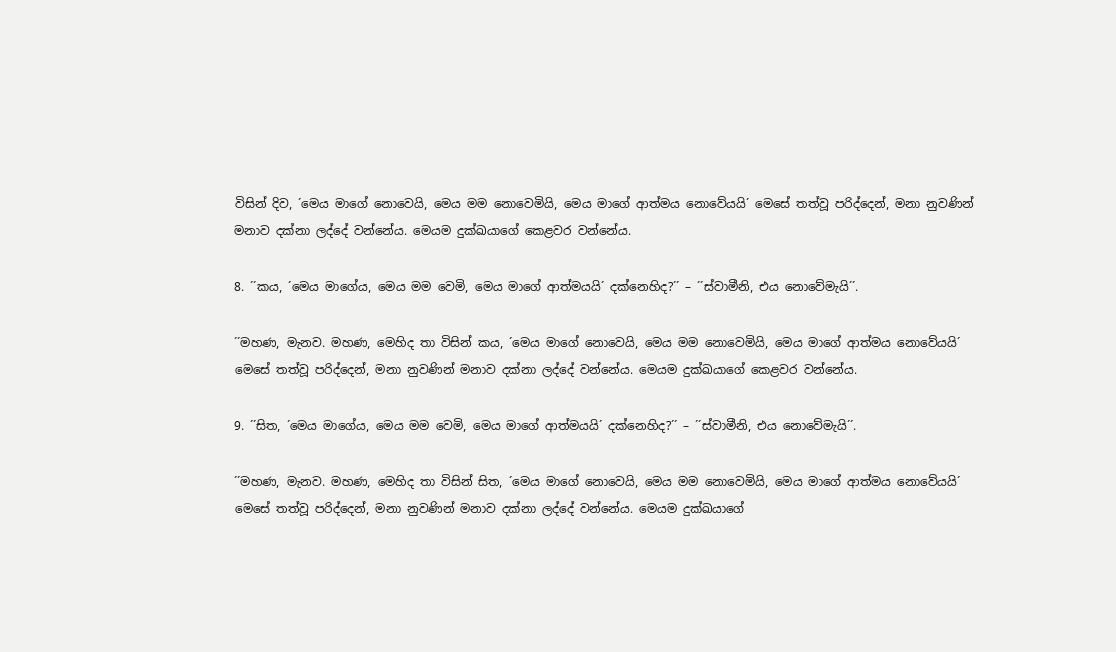විසින් දිව, ´මෙය මාගේ නොවෙයි, මෙය මම නොවෙමියි, මෙය මාගේ ආත්මය නොවේයයි´ මෙසේ තත්වූ පරිද්දෙන්, මනා නුවණින් මනාව දක්නා ලද්දේ වන්නේය. මෙයම දුක්ඛයාගේ කෙළවර වන්නේය.

8. ´´කය, ´මෙය මාගේය, මෙය මම වෙමි, මෙය මාගේ ආත්මයයි´ දක්නෙහිද?´´ – ´´ස්වාමීනි, එය නොවේමැයි´´.

´´මහණ, මැනව. මහණ, මෙහිද තා විසින් කය, ´මෙය මාගේ නොවෙයි, මෙය මම නොවෙමියි, මෙය මාගේ ආත්මය නොවේයයි´ මෙසේ තත්වූ පරිද්දෙන්, මනා නුවණින් මනාව දක්නා ලද්දේ වන්නේය. මෙයම දුක්ඛයාගේ කෙළවර වන්නේය.

9. ´´සිත, ´මෙය මාගේය, මෙය මම වෙමි, මෙය මාගේ ආත්මයයි´ දක්නෙහිද?´´ – ´´ස්වාමීනි, එය නොවේමැයි´´.

´´මහණ, මැනව. මහණ, මෙහිද තා විසින් සිත, ´මෙය මාගේ නොවෙයි, මෙය මම නොවෙමියි, මෙය මාගේ ආත්මය නොවේයයි´ මෙසේ තත්වූ පරිද්දෙන්, මනා නුවණින් මනාව දක්නා ලද්දේ වන්නේය. මෙයම දුක්ඛයාගේ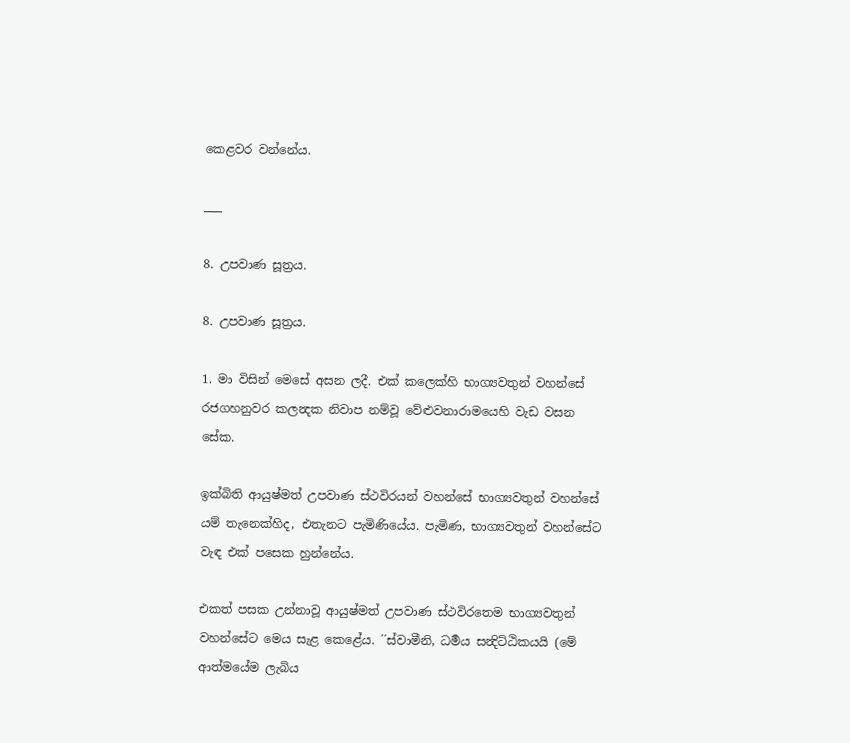කෙළවර වන්නේය.

___

8. උපවාණ සූත්‍රය.

8. උපවාණ සූත්‍රය.

1. මා විසින් මෙසේ අසන ලදී. එක් කලෙක්හි භාග්‍යවතුන් වහන්සේ රජගහනුවර කලන්‍දක නිවාප නම්වූ වේළුවනාරාමයෙහි වැඩ වසන සේක.

ඉක්බිති ආයුෂ්මත් උපවාණ ස්ථවිරයන් වහන්සේ භාග්‍යවතුන් වහන්සේ යම් තැනෙක්හිද, එතැනට පැමිණියේය. පැමිණ, භාග්‍යවතුන් වහන්සේට වැඳ එක් පසෙක හුන්නේය.

එකත් පසක උන්නාවූ ආයුෂ්මත් උපවාණ ස්ථවිරතෙම භාග්‍යවතුන් වහන්සේට මෙය සැළ කෙළේය. ´´ස්වාමීනි, ධර්‍මය සන්‍දිට්ඨිකයයි (මේ ආත්මයේම ලැබිය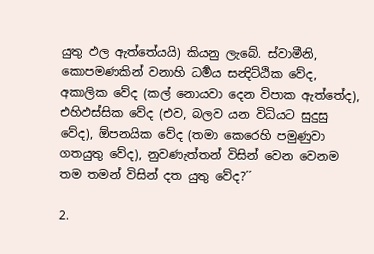යුතු ඵල ඇත්තේයයි) කියනු ලැබේ. ස්වාමීනි, කොපමණකින් වනාහි ධර්‍මය සන්‍දිට්ඨික වේද, අකාලික වේද (කල් නොයවා දෙන විපාක ඇත්තේද), එහිඵස්සික වේද (එව, බලව යන විධියට සුදුසු වේද), ඕපනයික වේද (තමා කෙරෙහි පමුණුවා ගතයුතු වේද), නුවණැත්තන් විසින් වෙන වෙනම තම තමන් විසින් දත යුතු වේද?´´

2.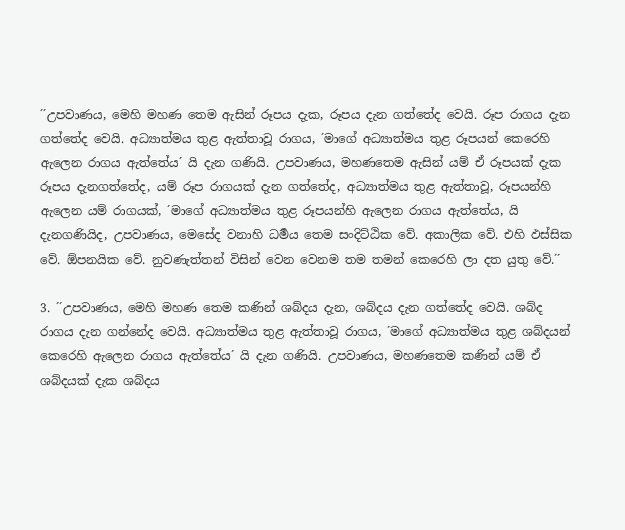´´උපවාණය, මෙහි මහණ තෙම ඇසින් රූපය දැක, රූපය දැන ගත්තේද වෙයි. රූප රාගය දැන ගත්තේද වෙයි. අධ්‍යාත්මය තුළ ඇත්තාවූ රාගය, ´මාගේ අධ්‍යාත්මය තුළ රූපයන් කෙරෙහි ඇලෙන රාගය ඇත්තේය´ යි දැන ගණියි. උපවාණය, මහණතෙම ඇසින් යම් ඒ රූපයක් දැක රූපය දැනගත්තේද, යම් රූප රාගයක් දැන ගත්තේද, අධ්‍යාත්මය තුළ ඇත්තාවූ, රූපයන්හි ඇලෙන යම් රාගයක්, ´මාගේ අධ්‍යාත්මය තුළ රූපයන්හි ඇලෙන රාගය ඇත්තේය, යි දැනගණියිද, උපවාණය, මෙසේද වනාහි ධර්‍මය තෙම සංදිට්ඨික වේ. අකාලික වේ. එහි ඵස්සික වේ. ඕපනයික වේ. නුවණැත්තන් විසින් වෙන වෙනම තම තමන් කෙරෙහි ලා දත යුතු වේ.´´

3. ´´උපවාණය, මෙහි මහණ තෙම කණින් ශබ්දය දැන, ශබ්දය දැන ගත්තේද වෙයි. ශබ්ද රාගය දැන ගන්නේද වෙයි. අධ්‍යාත්මය තුළ ඇත්තාවූ රාගය, ´මාගේ අධ්‍යාත්මය තුළ ශබ්දයන් කෙරෙහි ඇලෙන රාගය ඇත්තේය´ යි දැන ගණියි. උපවාණය, මහණතෙම කණින් යම් ඒ ශබ්දයක් දැක ශබ්දය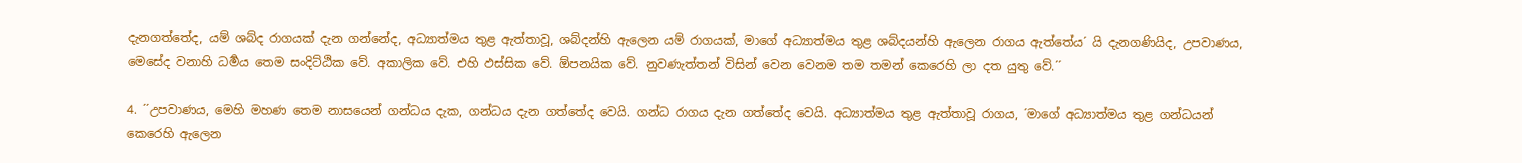දැනගත්තේද, යම් ශබ්ද රාගයක් දැන ගන්නේද, අධ්‍යාත්මය තුළ ඇත්තාවූ, ශබ්දන්හි ඇලෙන යම් රාගයක්, මාගේ අධ්‍යාත්මය තුළ ශබ්දයන්හි ඇලෙන රාගය ඇත්තේය´ යි දැනගණියිද, උපවාණය, මෙසේද වනාහි ධර්‍මය තෙම සංදිට්ඨික වේ. අකාලික වේ. එහි ඵස්සික වේ. ඕපනයික වේ. නුවණැත්තන් විසින් වෙන වෙනම තම තමන් කෙරෙහි ලා දත යුතු වේ.´´

4. ´´උපවාණය, මෙහි මහණ තෙම නාසයෙන් ගන්ධය දැක, ගන්ධය දැන ගත්තේද වෙයි. ගන්ධ රාගය දැන ගත්තේද වෙයි. අධ්‍යාත්මය තුළ ඇත්තාවූ රාගය, ´මාගේ අධ්‍යාත්මය තුළ ගන්ධයන් කෙරෙහි ඇලෙන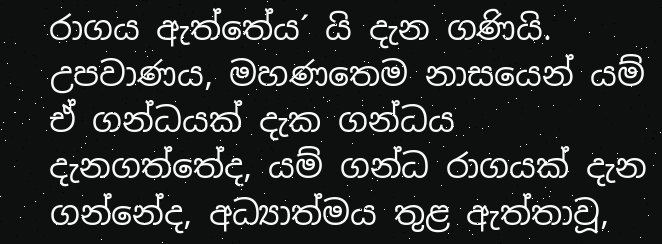රාගය ඇත්තේය´ යි දැන ගණියි. උපවාණය, මහණතෙම නාසයෙන් යම් ඒ ගන්ධයක් දැක ගන්ධය දැනගත්තේද, යම් ගන්ධ රාගයක් දැන ගන්නේද, අධ්‍යාත්මය තුළ ඇත්තාවූ,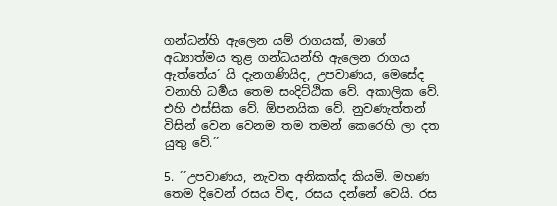ගන්ධන්හි ඇලෙන යම් රාගයක්, මාගේ අධ්‍යාත්මය තුළ ගන්ධයන්හි ඇලෙන රාගය ඇත්තේය´ යි දැනගණියිද, උපවාණය, මෙසේද වනාහි ධර්‍මය තෙම සංදිට්ඨික වේ. අකාලික වේ. එහි ඵස්සික වේ. ඕපනයික වේ. නුවණැත්තන් විසින් වෙන වෙනම තම තමන් කෙරෙහි ලා දත යුතු වේ.´´

5. ´´උපවාණය, නැවත අනිකක්ද කියමි. මහණ තෙම දිවෙන් රසය විඳ, රසය දන්නේ වෙයි. රස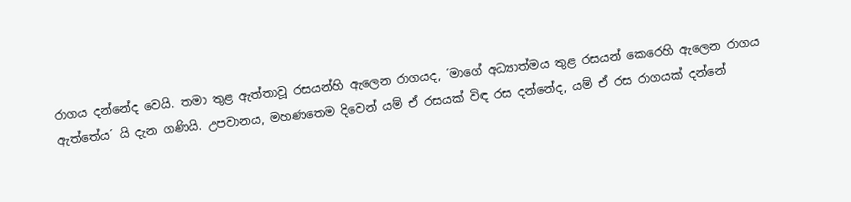රාගය දන්නේද වෙයි. තමා තුළ ඇත්තාවූ රසයන්හි ඇලෙන රාගයද, ´මාගේ අධ්‍යාත්මය තුළ රසයන් කෙරෙහි ඇලෙන රාගය ඇත්තේය´ යි දැන ගණියි. උපවානය, මහණතෙම දිවෙන් යම් ඒ රසයක් විඳ රස දන්නේද, යම් ඒ රස රාගයක් දන්නේ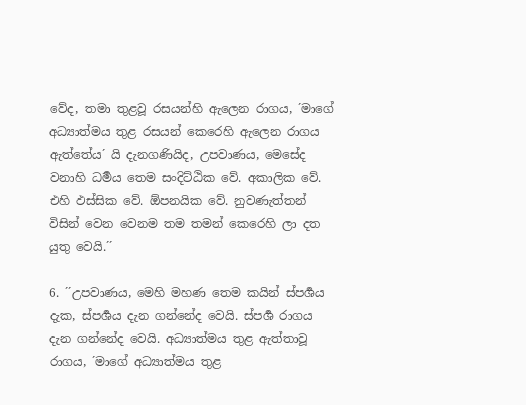වේද, තමා තුළවූ රසයන්හි ඇලෙන රාගය, ´මාගේ අධ්‍යාත්මය තුළ රසයන් කෙරෙහි ඇලෙන රාගය ඇත්තේය´ යි දැනගණියිද, උපවාණය, මෙසේද වනාහි ධර්‍මය තෙම සංදිට්ඨික වේ. අකාලික වේ. එහි ඵස්සික වේ. ඕපනයික වේ. නුවණැත්තන් විසින් වෙන වෙනම තම තමන් කෙරෙහි ලා දත යුතු වෙයි.´´

6. ´´උපවාණය, මෙහි මහණ තෙම කයින් ස්පර්‍ශය දැක, ස්පර්‍ශය දැන ගන්නේද වෙයි. ස්පර්‍ශ රාගය දැන ගන්නේද වෙයි. අධ්‍යාත්මය තුළ ඇත්තාවූ රාගය, ´මාගේ අධ්‍යාත්මය තුළ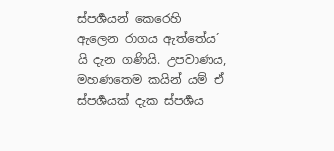ස්පර්‍ශයන් කෙරෙහි ඇලෙන රාගය ඇත්තේය´ යි දැන ගණියි. උපවාණය, මහණතෙම කයින් යම් ඒ ස්පර්‍ශයක් දැක ස්පර්‍ශය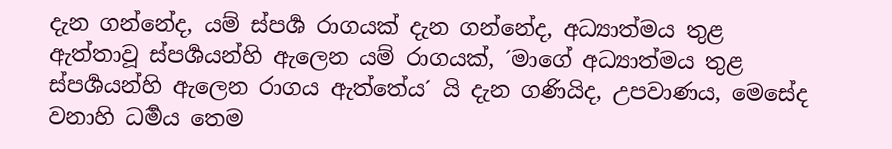දැන ගන්නේද, යම් ස්පර්‍ශ රාගයක් දැන ගන්නේද, අධ්‍යාත්මය තුළ ඇත්තාවූ ස්පර්‍ශයන්හි ඇලෙන යම් රාගයක්, ´මාගේ අධ්‍යාත්මය තුළ ස්පර්‍ශයන්හි ඇලෙන රාගය ඇත්තේය´ යි දැන ගණියිද, උපවාණය, මෙසේද වනාහි ධර්‍මය තෙම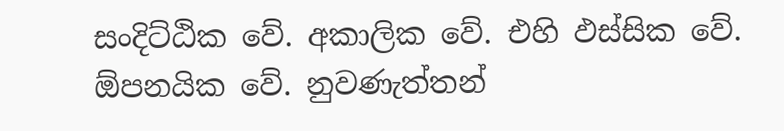සංදිට්ඨික වේ. අකාලික වේ. එහි ඵස්සික වේ. ඕපනයික වේ. නුවණැත්තන්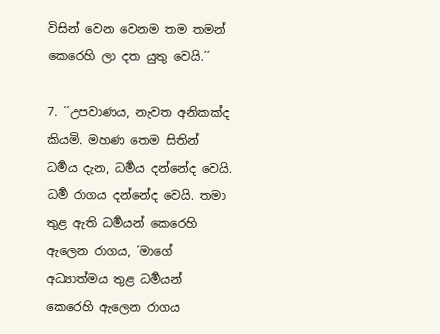විසින් වෙන වෙනම තම තමන් කෙරෙහි ලා දත යුතු වෙයි.´´

7. ´´උපවාණය, නැවත අනිකක්ද කියමි. මහණ තෙම සිතින් ධර්‍මය දැන, ධර්‍මය දන්නේද වෙයි. ධර්‍ම රාගය දන්නේද වෙයි. තමා තුළ ඇති ධර්‍මයන් කෙරෙහි ඇලෙන රාගය, ´මාගේ අධ්‍යාත්මය තුළ ධර්‍මයන් කෙරෙහි ඇලෙන රාගය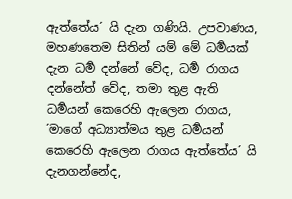ඇත්තේය´ යි දැන ගණියි. උපවාණය, මහණතෙම සිතින් යම් මේ ධර්‍මයක් දැන ධර්‍ම දන්නේ වේද, ධර්‍ම රාගය දන්නේත් වේද, තමා තුළ ඇති ධර්‍මයන් කෙරෙහි ඇලෙන රාගය, ´මාගේ අධ්‍යාත්මය තුළ ධර්‍මයන් කෙරෙහි ඇලෙන රාගය ඇත්තේය´ යි දැනගන්නේද,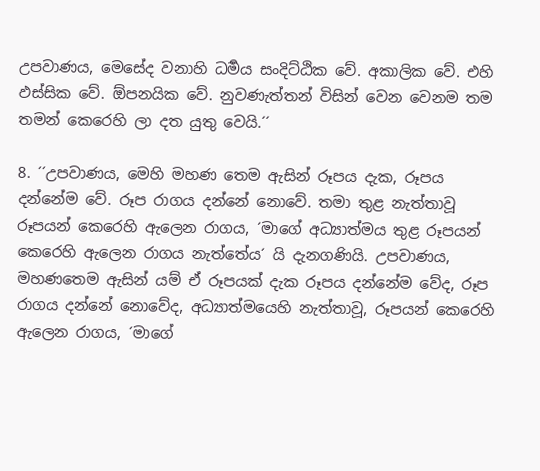උපවාණය, මෙසේද වනාහි ධර්‍මය සංදිට්ඨික වේ. අකාලික වේ. එහි ඵස්සික වේ. ඕපනයික වේ. නුවණැත්තන් විසින් වෙන වෙනම තම තමන් කෙරෙහි ලා දත යුතු වෙයි.´´

8. ´´උපවාණය, මෙහි මහණ තෙම ඇසින් රූපය දැක, රූපය දන්නේම වේ. රූප රාගය දන්නේ නොවේ. තමා තුළ නැත්තාවූ රූපයන් කෙරෙහි ඇලෙන රාගය, ´මාගේ අධ්‍යාත්මය තුළ රූපයන් කෙරෙහි ඇලෙන රාගය නැත්තේය´ යි දැනගණියි. උපවාණය, මහණතෙම ඇසින් යම් ඒ රූපයක් දැක රූපය දන්නේම වේද, රූප රාගය දන්නේ නොවේද, අධ්‍යාත්මයෙහි නැත්තාවූ, රූපයන් කෙරෙහි ඇලෙන රාගය, ´මාගේ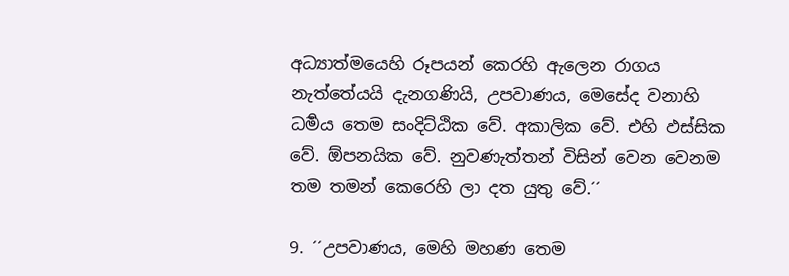අධ්‍යාත්මයෙහි රූපයන් කෙරහි ඇලෙන රාගය නැත්තේයයි දැනගණියි, උපවාණය, මෙසේද වනාහි ධර්‍මය තෙම සංදිට්ඨික වේ. අකාලික වේ. එහි ඵස්සික වේ. ඕපනයික වේ. නුවණැත්තන් විසින් වෙන වෙනම තම තමන් කෙරෙහි ලා දත යුතු වේ.´´

9. ´´උපවාණය, මෙහි මහණ තෙම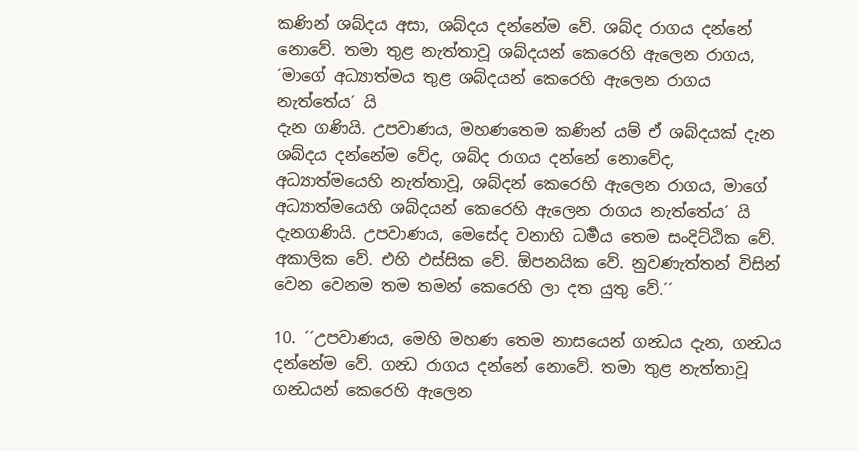කණින් ශබ්දය අසා, ශබ්දය දන්නේම වේ. ශබ්ද රාගය දන්නේ නොවේ. තමා තුළ නැත්තාවූ ශබ්දයන් කෙරෙහි ඇලෙන රාගය, ´මාගේ අධ්‍යාත්මය තුළ ශබ්දයන් කෙරෙහි ඇලෙන රාගය නැත්තේය´ යි
දැන ගණියි. උපවාණය, මහණතෙම කණින් යම් ඒ ශබ්දයක් දැන ශබ්දය දන්නේම වේද, ශබ්ද රාගය දන්නේ නොවේද, අධ්‍යාත්මයෙහි නැත්තාවූ, ශබ්දන් කෙරෙහි ඇලෙන රාගය, මාගේ අධ්‍යාත්මයෙහි ශබ්දයන් කෙරෙහි ඇලෙන රාගය නැත්තේය´ යි දැනගණියි. උපවාණය, මෙසේද වනාහි ධර්‍මය තෙම සංදිට්ඨික වේ. අකාලික වේ. එහි ඵස්සික වේ. ඕපනයික වේ. නුවණැත්තන් විසින් වෙන වෙනම තම තමන් කෙරෙහි ලා දත යුතු වේ.´´

10. ´´උපවාණය, මෙහි මහණ තෙම නාසයෙන් ගන්‍ධය දැන, ගන්‍ධය දන්නේම වේ. ගන්‍ධ රාගය දන්නේ නොවේ. තමා තුළ නැත්තාවූ ගන්‍ධයන් කෙරෙහි ඇලෙන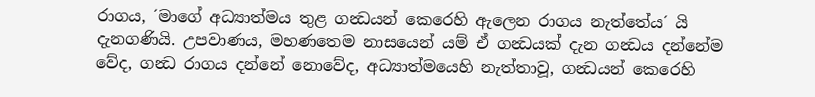රාගය, ´මාගේ අධ්‍යාත්මය තුළ ගන්‍ධයන් කෙරෙහි ඇලෙන රාගය නැත්තේය´ යි දැනගණියි. උපවාණය, මහණතෙම නාසයෙන් යම් ඒ ගන්‍ධයක් දැන ගන්‍ධය දන්නේම වේද, ගන්‍ධ රාගය දන්නේ නොවේද, අධ්‍යාත්මයෙහි නැත්තාවූ, ගන්‍ධයන් කෙරෙහි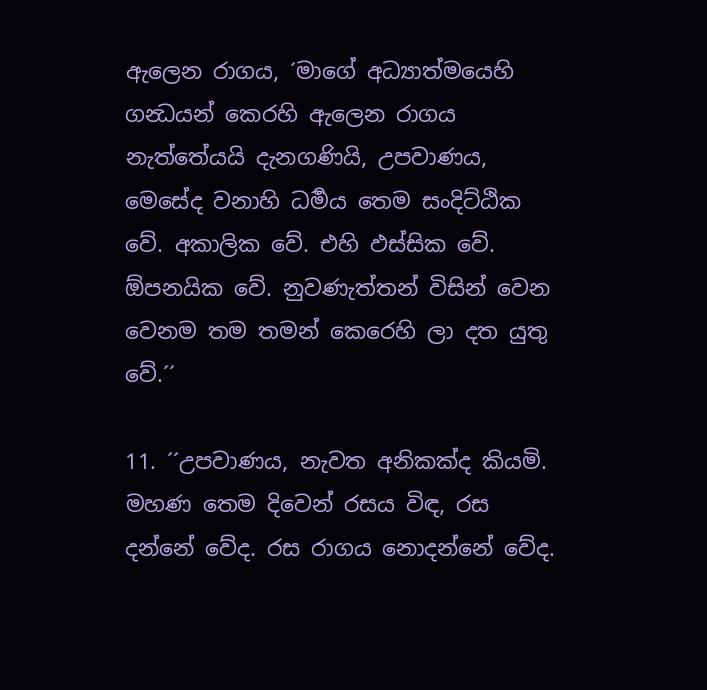ඇලෙන රාගය, ´මාගේ අධ්‍යාත්මයෙහි ගන්‍ධයන් කෙරහි ඇලෙන රාගය නැත්තේයයි දැනගණියි, උපවාණය, මෙසේද වනාහි ධර්‍මය තෙම සංදිට්ඨික වේ. අකාලික වේ. එහි ඵස්සික වේ. ඕපනයික වේ. නුවණැත්තන් විසින් වෙන වෙනම තම තමන් කෙරෙහි ලා දත යුතු වේ.´´

11. ´´උපවාණය, නැවත අනිකක්ද කියමි. මහණ තෙම දිවෙන් රසය විඳ, රස දන්නේ වේද. රස රාගය නොදන්නේ වේද.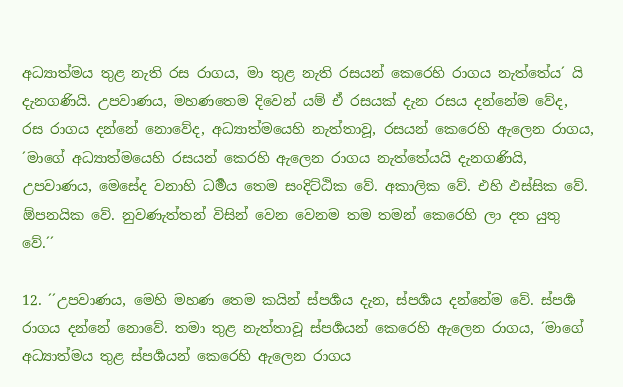අධ්‍යාත්මය තුළ නැති රස රාගය, මා තුළ නැති රසයන් කෙරෙහි රාගය නැත්තේය´ යි දැනගණියි. උපවාණය, මහණතෙම දිවෙන් යම් ඒ රසයක් දැන රසය දන්නේම වේද, රස රාගය දන්නේ නොවේද, අධ්‍යාත්මයෙහි නැත්තාවූ, රසයන් කෙරෙහි ඇලෙන රාගය, ´මාගේ අධ්‍යාත්මයෙහි රසයන් කෙරහි ඇලෙන රාගය නැත්තේයයි දැනගණියි, උපවාණය, මෙසේද වනාහි ධර්‍මය තෙම සංදිට්ඨික වේ. අකාලික වේ. එහි ඵස්සික වේ. ඕපනයික වේ. නුවණැත්තන් විසින් වෙන වෙනම තම තමන් කෙරෙහි ලා දත යුතු වේ.´´

12. ´´උපවාණය, මෙහි මහණ තෙම කයින් ස්පර්‍ශය දැන, ස්පර්‍ශය දන්නේම වේ. ස්පර්‍ශ රාගය දන්නේ නොවේ. තමා තුළ නැත්තාවූ ස්පර්‍ශයන් කෙරෙහි ඇලෙන රාගය, ´මාගේ අධ්‍යාත්මය තුළ ස්පර්‍ශයන් කෙරෙහි ඇලෙන රාගය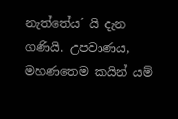නැත්තේය´ යි දැන ගණියි. උපවාණය, මහණතෙම කයින් යම්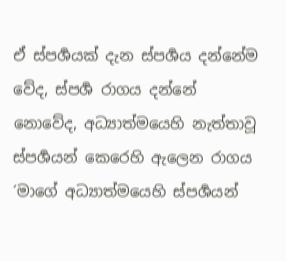ඒ ස්පර්‍ශයක් දැන ස්පර්‍ශය දන්නේම වේද, ස්පර්‍ශ රාගය දන්නේ නොවේද, අධ්‍යාත්මයෙහි නැත්තාවූ ස්පර්‍ශයන් කෙරෙහි ඇලෙන රාගය ´මාගේ අධ්‍යාත්මයෙහි ස්පර්‍ශයන්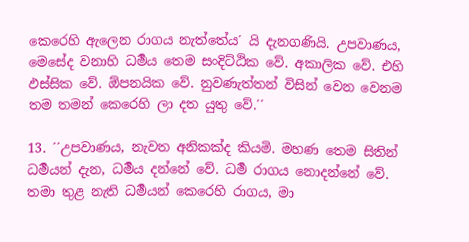කෙරෙහි ඇලෙන රාගය නැත්තේය´ යි දැනගණියි. උපවාණය, මෙසේද වනාහි ධර්‍මය තෙම සංදිට්ඨික වේ. අකාලික වේ. එහි ඵස්සික වේ. ඕපනයික වේ. නුවණැත්තන් විසින් වෙන වෙනම තම තමන් කෙරෙහි ලා දත යුතු වේ.´´

13. ´´උපවාණය, නැවත අනිකක්ද කියමි. මහණ තෙම සිතින් ධර්‍මයන් දැන, ධර්‍මය දන්නේ වේ. ධර්‍ම රාගය නොදන්නේ වේ. තමා තුළ නැති ධර්‍මයන් කෙරෙහි රාගය, මා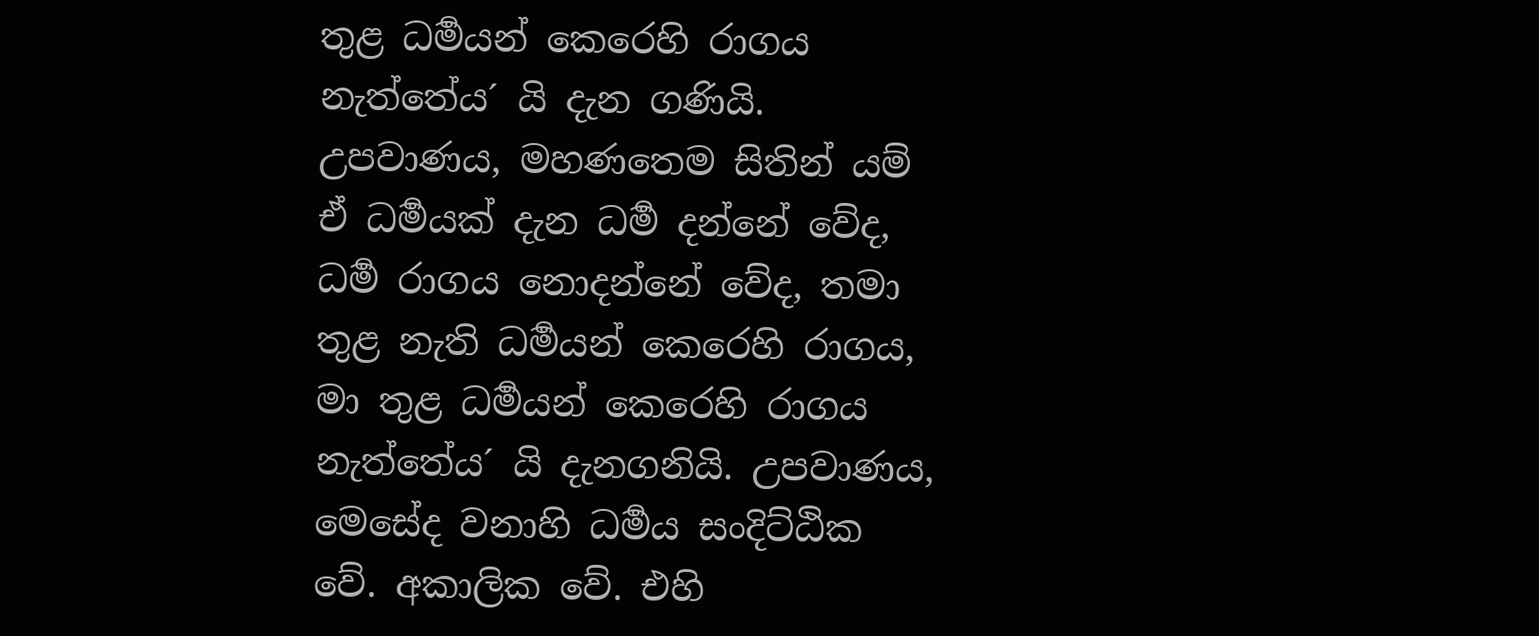තුළ ධර්‍මයන් කෙරෙහි රාගය නැත්තේය´ යි දැන ගණියි. උපවාණය, මහණතෙම සිතින් යම් ඒ ධර්‍මයක් දැන ධර්‍ම දන්නේ වේද, ධර්‍ම රාගය නොදන්නේ වේද, තමා තුළ නැති ධර්‍මයන් කෙරෙහි රාගය, මා තුළ ධර්‍මයන් කෙරෙහි රාගය නැත්තේය´ යි දැනගනියි. උපවාණය, මෙසේද වනාහි ධර්‍මය සංදිට්ඨික වේ. අකාලික වේ. එහි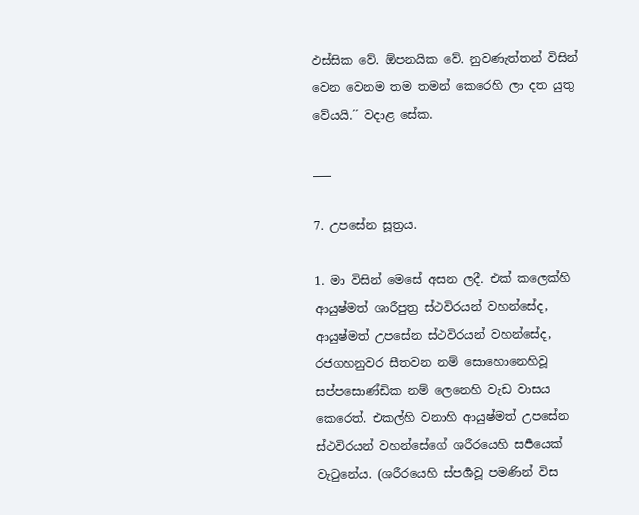ඵස්සික වේ. ඕපනයික වේ. නුවණැත්තන් විසින් වෙන වෙනම තම තමන් කෙරෙහි ලා දත යුතු වේයයි.´´ වදාළ සේක.

___

7. උපසේන සූත්‍රය.

1. මා විසින් මෙසේ අසන ලදී. එක් කලෙක්හි ආයුෂ්මත් ශාරීපුත්‍ර ස්ථවිරයන් වහන්සේද, ආයුෂ්මත් උපසේන ස්ථවිරයන් වහන්සේද, රජගහනුවර සීතවන නම් සොහොනෙහිවූ සප්පසොණ්ඩික නම් ලෙනෙහි වැඩ වාසය කෙරෙත්. එකල්හි වනාහි ආයුෂ්මත් උපසේන ස්ථවිරයන් වහන්සේගේ ශරීරයෙහි සර්‍පයෙක් වැටුනේය. (ශරීරයෙහි ස්පර්‍ශවූ පමණින් විස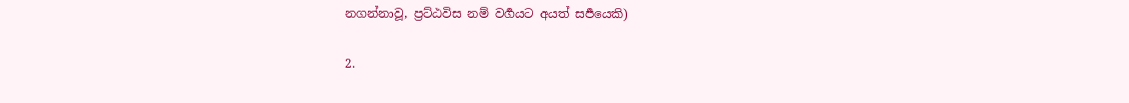නගන්නාවූ, ප්‍රට්ඨවිස නම් වර්‍ගයට අයත් සර්‍පයෙකි)

2.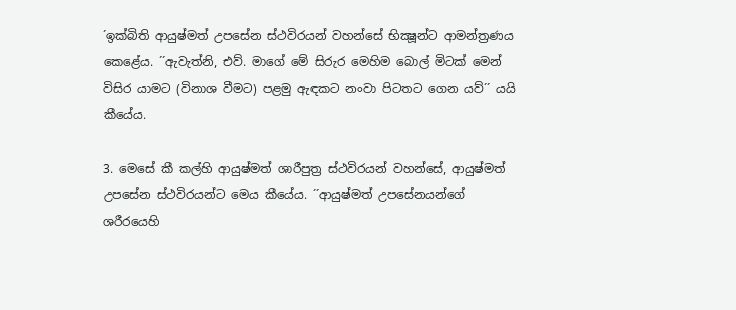´ඉක්බිති ආයුෂ්මත් උපසේන ස්ථවිරයන් වහන්සේ භික්‍ෂූන්ට ආමන්ත්‍රණය කෙළේය. ´´ඇවැත්නි, එව්. මාගේ මේ සිරුර මෙහිම බොල් මිටක් මෙන් විසිර යාමට (විනාශ වීමට) පළමු ඇඳකට නංවා පිටතට ගෙන යව්´´ යයි කීයේය.

3. මෙසේ කී කල්හි ආයුෂ්මත් ශාරීපුත්‍ර ස්ථවිරයන් වහන්සේ, ආයුෂ්මත් උපසේන ස්ථවිරයන්ට මෙය කීයේය. ´´ආයුෂ්මත් උපසේනයන්ගේ ශරීරයෙහි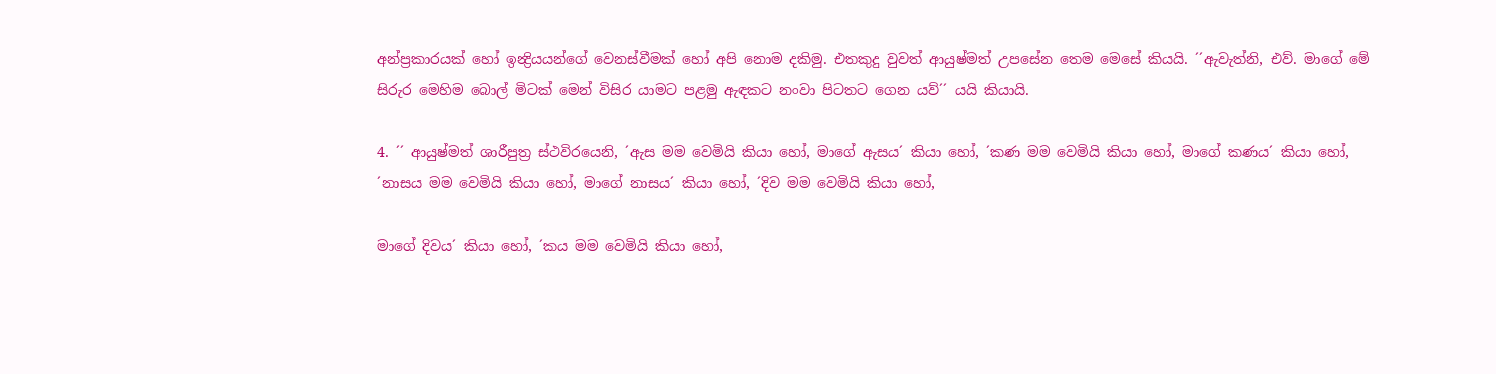අන්ප්‍රකාරයක් හෝ ඉන්‍ද්‍රියයන්ගේ වෙනස්වීමක් හෝ අපි නොම දකිමු. එතකුදු වුවත් ආයුෂ්මත් උපසේන තෙම මෙසේ කියයි. ´´ඇවැත්නි, එව්. මාගේ මේ සිරුර මෙහිම බොල් මිටක් මෙන් විසිර යාමට පළමු ඇඳකට නංවා පිටතට ගෙන යව්´´ යයි කියායි.

4. ´´ ආයුෂ්මත් ශාරීපුත්‍ර ස්ථවිරයෙනි, ´ඇස මම වෙමියි කියා හෝ, මාගේ ඇසය´ කියා හෝ, ´කණ මම වෙමියි කියා හෝ, මාගේ කණය´ කියා හෝ, ´නාසය මම වෙමියි කියා හෝ, මාගේ නාසය´ කියා හෝ, ´දිව මම වෙමියි කියා හෝ,

මාගේ දිවය´ කියා හෝ, ´කය මම වෙමියි කියා හෝ,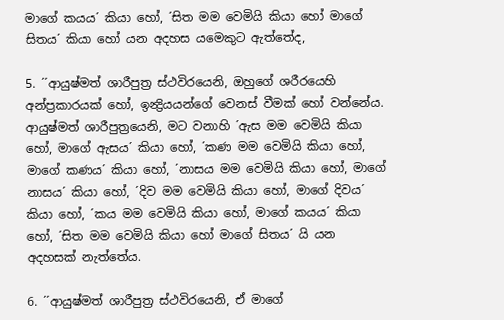මාගේ කයය´ කියා හෝ, ´සිත මම වෙමියි කියා හෝ මාගේ සිතය´ කියා හෝ යන අදහස යමෙකුට ඇත්තේද,

5. ´´ආයුෂ්මත් ශාරීපුත්‍ර ස්ථවිරයෙනි, ඔහුගේ ශරීරයෙහි අන්ප්‍රකාරයක් හෝ, ඉන්‍ද්‍රියයන්ගේ වෙනස් වීමක් හෝ වන්නේය. ආයුෂ්මත් ශාරීපුත්‍රයෙනි, මට වනාහි ´ඇස මම වෙමියි කියා හෝ, මාගේ ඇසය´ කියා හෝ, ´කණ මම වෙමියි කියා හෝ, මාගේ කණය´ කියා හෝ, ´නාසය මම වෙමියි කියා හෝ, මාගේ නාසය´ කියා හෝ, ´දිව මම වෙමියි කියා හෝ, මාගේ දිවය´ කියා හෝ, ´කය මම වෙමියි කියා හෝ, මාගේ කයය´ කියා හෝ, ´සිත මම වෙමියි කියා හෝ මාගේ සිතය´ යි යන අදහසක් නැත්තේය.

6. ´´ආයුෂ්මත් ශාරීපුත්‍ර ස්ථවිරයෙනි, ඒ මාගේ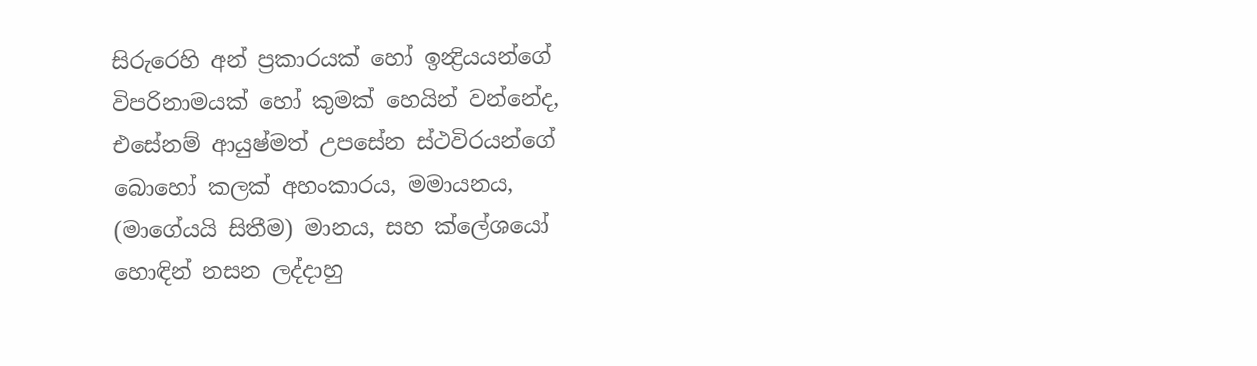සිරුරෙහි අන් ප්‍රකාරයක් හෝ ඉන්‍ද්‍රියයන්ගේ විපරිනාමයක් හෝ කුමක් හෙයින් වන්නේද, එසේනම් ආයුෂ්මත් උපසේන ස්ථවිරයන්ගේ බොහෝ කලක් අහංකාරය, මමායනය, (මාගේයයි සිතීම) මානය, සහ ක්ලේශයෝ හොඳින් නසන ලද්දාහු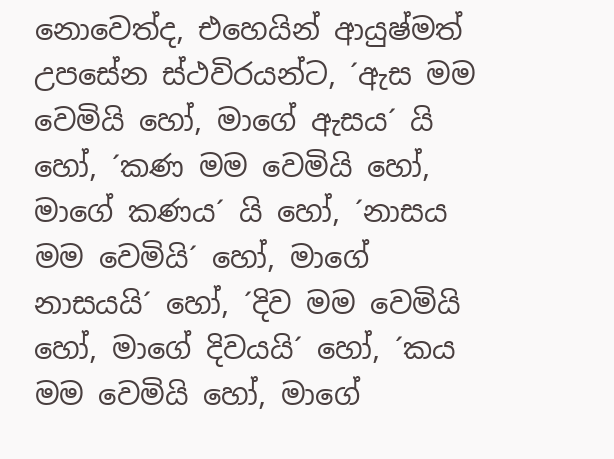නොවෙත්ද, එහෙයින් ආයුෂ්මත් උපසේන ස්ථවිරයන්ට, ´ඇස මම වෙමියි හෝ, මාගේ ඇසය´ යි හෝ, ´කණ මම වෙමියි හෝ, මාගේ කණය´ යි හෝ, ´නාසය මම වෙමියි´ හෝ, මාගේ නාසයයි´ හෝ, ´දිව මම වෙමියි හෝ, මාගේ දිවයයි´ හෝ, ´කය මම වෙමියි හෝ, මාගේ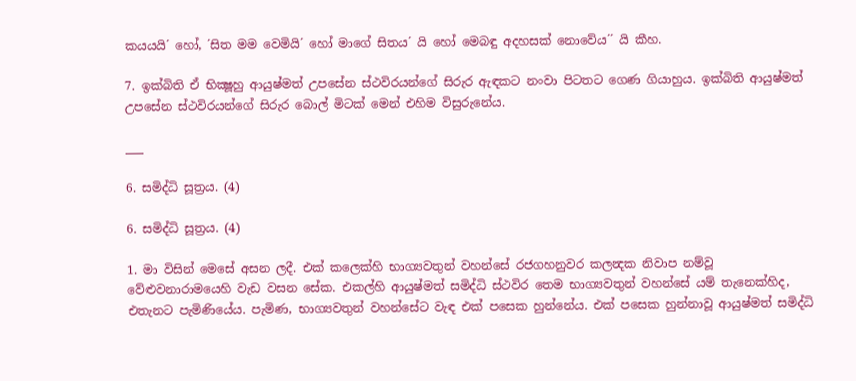කයයයි´ හෝ, ´සිත මම වෙමියි´ හෝ මාගේ සිතය´ යි හෝ මෙබඳු අදහසක් නොවේය´´ යි කීහ.

7. ඉක්බිති ඒ භික්‍ෂූහු ආයුෂ්මත් උපසේන ස්ථවිරයන්ගේ සිරුර ඇඳකට නංවා පිටතට ගෙණ ගියාහුය. ඉක්බිති ආයුෂ්මත් උපසේන ස්ථවිරයන්ගේ සිරුර බොල් මිටක් මෙන් එහිම විසුරුනේය.

___

6. සමිද්ධි සූත්‍රය. (4)

6. සමිද්ධි සූත්‍රය. (4)

1. මා විසින් මෙසේ අසන ලදී. එක් කලෙක්හි භාග්‍යවතුන් වහන්සේ රජගහනුවර කලන්‍දක නිවාප නම්වූ වේළුවනාරාමයෙහි වැඩ වසන සේක. එකල්හි ආයුෂ්මත් සමිද්ධි ස්ථවිර තෙම භාග්‍යවතුන් වහන්සේ යම් තැනෙක්හිද, එතැනට පැමිණියේය. පැමිණ, භාග්‍යවතුන් වහන්සේට වැඳ එක් පසෙක හුන්නේය. එක් පසෙක හුන්නාවූ ආයුෂ්මත් සමිද්ධි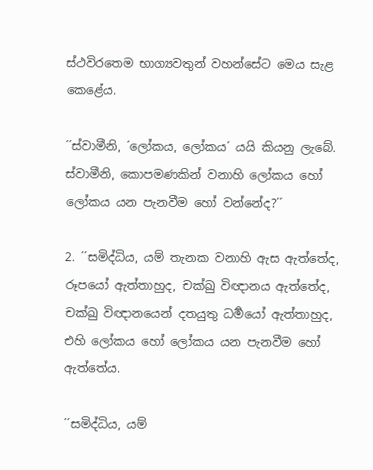ස්ථවිරතෙම භාග්‍යවතුන් වහන්සේට මෙය සැළ කෙළේය.

´´ස්වාමීනි, ´ලෝකය, ලෝකය´ යයි කියනු ලැබේ. ස්වාමීනි, කොපමණකින් වනාහි ලෝකය හෝ ලෝකය යන පැනවීම හෝ වන්නේද?´´

2. ´´සමිද්ධිය, යම් තැනක වනාහි ඇස ඇත්තේද, රූපයෝ ඇත්තාහුද, චක්ඛු විඥානය ඇත්තේද, චක්ඛු විඥානයෙන් දතයුතු ධර්‍මයෝ ඇත්තාහුද, එහි ලෝකය හෝ ලෝකය යන පැනවීම හෝ ඇත්තේය.

´´සමිද්ධිය, යම්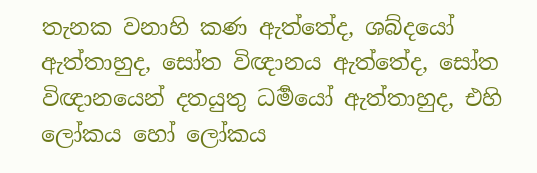තැනක වනාහි කණ ඇත්තේද, ශබ්දයෝ ඇත්තාහුද, සෝත විඥානය ඇත්තේද, සෝත විඥානයෙන් දතයුතු ධර්‍මයෝ ඇත්තාහුද, එහි ලෝකය හෝ ලෝකය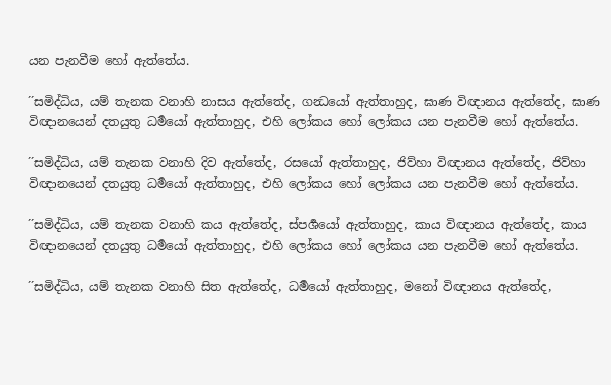යන පැනවීම හෝ ඇත්තේය.

´´සමිද්ධිය, යම් තැනක වනාහි නාසය ඇත්තේද, ගන්‍ධයෝ ඇත්තාහුද, ඝාණ විඥානය ඇත්තේද, ඝාණ විඥානයෙන් දතයුතු ධර්‍මයෝ ඇත්තාහුද, එහි ලෝකය හෝ ලෝකය යන පැනවීම හෝ ඇත්තේය.

´´සමිද්ධිය, යම් තැනක වනාහි දිව ඇත්තේද, රසයෝ ඇත්තාහුද, ජිව්හා විඥානය ඇත්තේද, ජිව්හා විඥානයෙන් දතයුතු ධර්‍මයෝ ඇත්තාහුද, එහි ලෝකය හෝ ලෝකය යන පැනවීම හෝ ඇත්තේය.

´´සමිද්ධිය, යම් තැනක වනාහි කය ඇත්තේද, ස්පර්‍ශයෝ ඇත්තාහුද, කාය විඥානය ඇත්තේද, කාය විඥානයෙන් දතයුතු ධර්‍මයෝ ඇත්තාහුද, එහි ලෝකය හෝ ලෝකය යන පැනවීම හෝ ඇත්තේය.

´´සමිද්ධිය, යම් තැනක වනාහි සිත ඇත්තේද, ධර්‍මයෝ ඇත්තාහුද, මනෝ විඥානය ඇත්තේද,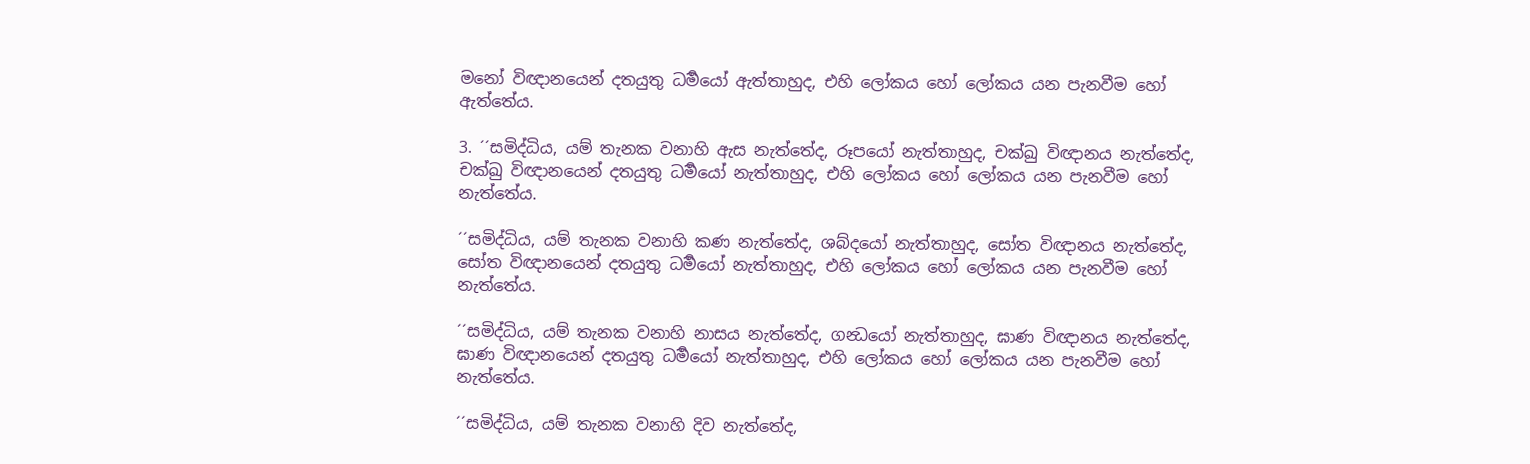මනෝ විඥානයෙන් දතයුතු ධර්‍මයෝ ඇත්තාහුද, එහි ලෝකය හෝ ලෝකය යන පැනවීම හෝ ඇත්තේය.

3. ´´සමිද්ධිය, යම් තැනක වනාහි ඇස නැත්තේද, රූපයෝ නැත්තාහුද, චක්ඛු විඥානය නැත්තේද, චක්ඛු විඥානයෙන් දතයුතු ධර්‍මයෝ නැත්තාහුද, එහි ලෝකය හෝ ලෝකය යන පැනවීම හෝ නැත්තේය.

´´සමිද්ධිය, යම් තැනක වනාහි කණ නැත්තේද, ශබ්දයෝ නැත්තාහුද, සෝත විඥානය නැත්තේද, සෝත විඥානයෙන් දතයුතු ධර්‍මයෝ නැත්තාහුද, එහි ලෝකය හෝ ලෝකය යන පැනවීම හෝ නැත්තේය.

´´සමිද්ධිය, යම් තැනක වනාහි නාසය නැත්තේද, ගන්‍ධයෝ නැත්තාහුද, ඝාණ විඥානය නැත්තේද, ඝාණ විඥානයෙන් දතයුතු ධර්‍මයෝ නැත්තාහුද, එහි ලෝකය හෝ ලෝකය යන පැනවීම හෝ නැත්තේය.

´´සමිද්ධිය, යම් තැනක වනාහි දිව නැත්තේද,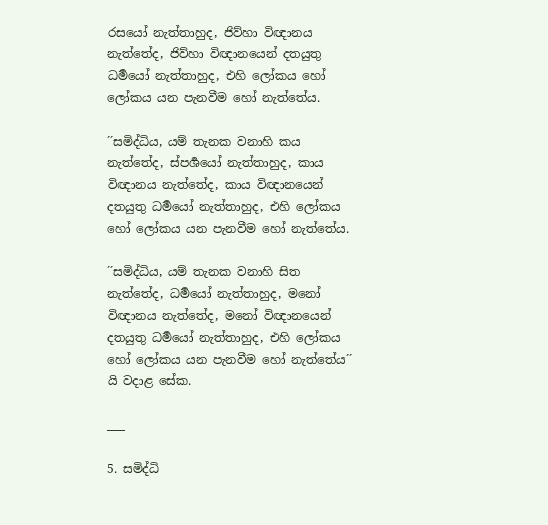රසයෝ නැත්තාහුද, ජිව්හා විඥානය නැත්තේද, ජිව්හා විඥානයෙන් දතයුතු ධර්‍මයෝ නැත්තාහුද, එහි ලෝකය හෝ ලෝකය යන පැනවීම හෝ නැත්තේය.

´´සමිද්ධිය, යම් තැනක වනාහි කය නැත්තේද, ස්පර්‍ශයෝ නැත්තාහුද, කාය විඥානය නැත්තේද, කාය විඥානයෙන් දතයුතු ධර්‍මයෝ නැත්තාහුද, එහි ලෝකය හෝ ලෝකය යන පැනවීම හෝ නැත්තේය.

´´සමිද්ධිය, යම් තැනක වනාහි සිත නැත්තේද, ධර්‍මයෝ නැත්තාහුද, මනෝ විඥානය නැත්තේද, මනෝ විඥානයෙන් දතයුතු ධර්‍මයෝ නැත්තාහුද, එහි ලෝකය හෝ ලෝකය යන පැනවීම හෝ නැත්තේය´´ යි වදාළ සේක.

___

5. සමිද්ධි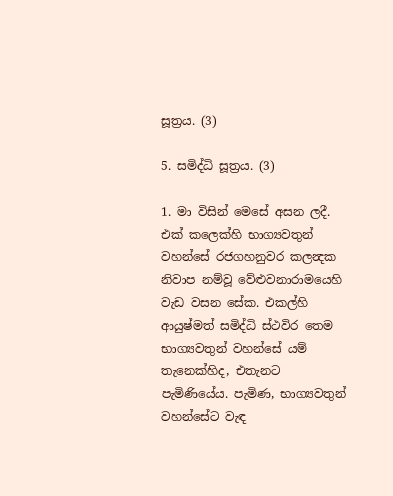සූත්‍රය. (3)

5. සමිද්ධි සූත්‍රය. (3)

1. මා විසින් මෙසේ අසන ලදී. එක් කලෙක්හි භාග්‍යවතුන් වහන්සේ රජගහනුවර කලන්‍දක නිවාප නම්වූ වේළුවනාරාමයෙහි වැඩ වසන සේක. එකල්හි ආයුෂ්මත් සමිද්ධි ස්ථවිර තෙම භාග්‍යවතුන් වහන්සේ යම් තැනෙක්හිද, එතැනට පැමිණියේය. පැමිණ, භාග්‍යවතුන් වහන්සේට වැඳ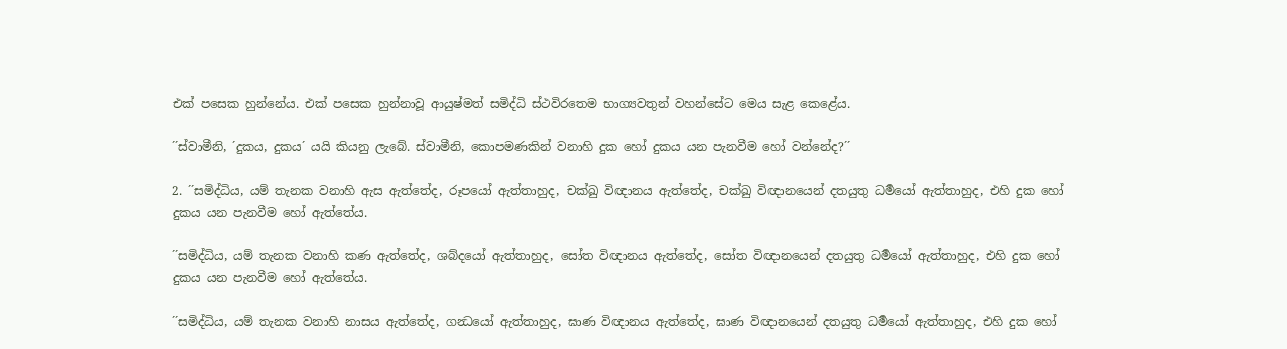එක් පසෙක හුන්නේය. එක් පසෙක හුන්නාවූ ආයුෂ්මත් සමිද්ධි ස්ථවිරතෙම භාග්‍යවතුන් වහන්සේට මෙය සැළ කෙළේය.

´´ස්වාමීනි, ´දුකය, දුකය´ යයි කියනු ලැබේ. ස්වාමීනි, කොපමණකින් වනාහි දුක හෝ දුකය යන පැනවීම හෝ වන්නේද?´´

2. ´´සමිද්ධිය, යම් තැනක වනාහි ඇස ඇත්තේද, රූපයෝ ඇත්තාහුද, චක්ඛු විඥානය ඇත්තේද, චක්ඛු විඥානයෙන් දතයුතු ධර්‍මයෝ ඇත්තාහුද, එහි දුක හෝ දුකය යන පැනවීම හෝ ඇත්තේය.

´´සමිද්ධිය, යම් තැනක වනාහි කණ ඇත්තේද, ශබ්දයෝ ඇත්තාහුද, සෝත විඥානය ඇත්තේද, සෝත විඥානයෙන් දතයුතු ධර්‍මයෝ ඇත්තාහුද, එහි දුක හෝ දුකය යන පැනවීම හෝ ඇත්තේය.

´´සමිද්ධිය, යම් තැනක වනාහි නාසය ඇත්තේද, ගන්‍ධයෝ ඇත්තාහුද, ඝාණ විඥානය ඇත්තේද, ඝාණ විඥානයෙන් දතයුතු ධර්‍මයෝ ඇත්තාහුද, එහි දුක හෝ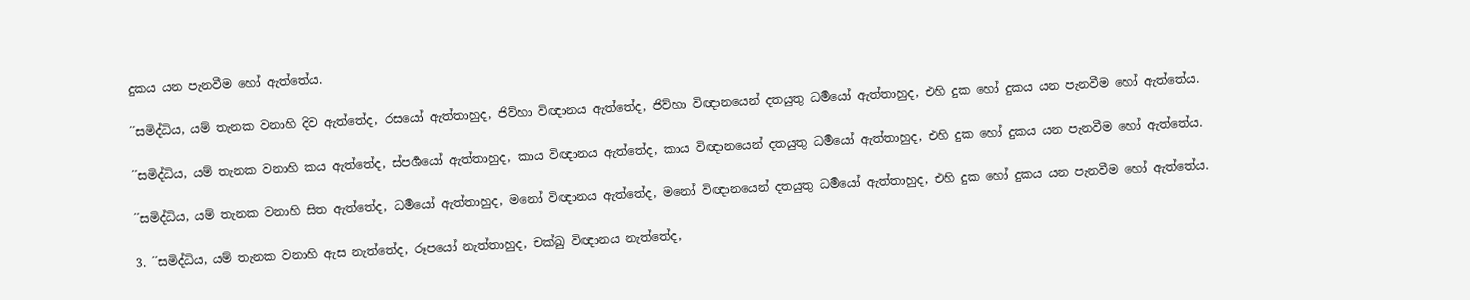දුකය යන පැනවීම හෝ ඇත්තේය.

´´සමිද්ධිය, යම් තැනක වනාහි දිව ඇත්තේද, රසයෝ ඇත්තාහුද, ජිව්හා විඥානය ඇත්තේද, ජිව්හා විඥානයෙන් දතයුතු ධර්‍මයෝ ඇත්තාහුද, එහි දුක හෝ දුකය යන පැනවීම හෝ ඇත්තේය.

´´සමිද්ධිය, යම් තැනක වනාහි කය ඇත්තේද, ස්පර්‍ශයෝ ඇත්තාහුද, කාය විඥානය ඇත්තේද, කාය විඥානයෙන් දතයුතු ධර්‍මයෝ ඇත්තාහුද, එහි දුක හෝ දුකය යන පැනවීම හෝ ඇත්තේය.

´´සමිද්ධිය, යම් තැනක වනාහි සිත ඇත්තේද, ධර්‍මයෝ ඇත්තාහුද, මනෝ විඥානය ඇත්තේද, මනෝ විඥානයෙන් දතයුතු ධර්‍මයෝ ඇත්තාහුද, එහි දුක හෝ දුකය යන පැනවීම හෝ ඇත්තේය.

3. ´´සමිද්ධිය, යම් තැනක වනාහි ඇස නැත්තේද, රූපයෝ නැත්තාහුද, චක්ඛු විඥානය නැත්තේද,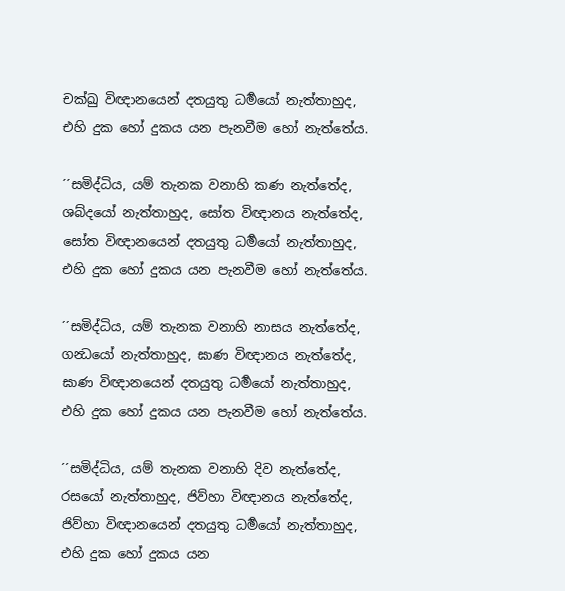චක්ඛු විඥානයෙන් දතයුතු ධර්‍මයෝ නැත්තාහුද, එහි දුක හෝ දුකය යන පැනවීම හෝ නැත්තේය.

´´සමිද්ධිය, යම් තැනක වනාහි කණ නැත්තේද, ශබ්දයෝ නැත්තාහුද, සෝත විඥානය නැත්තේද, සෝත විඥානයෙන් දතයුතු ධර්‍මයෝ නැත්තාහුද, එහි දුක හෝ දුකය යන පැනවීම හෝ නැත්තේය.

´´සමිද්ධිය, යම් තැනක වනාහි නාසය නැත්තේද, ගන්‍ධයෝ නැත්තාහුද, ඝාණ විඥානය නැත්තේද, ඝාණ විඥානයෙන් දතයුතු ධර්‍මයෝ නැත්තාහුද, එහි දුක හෝ දුකය යන පැනවීම හෝ නැත්තේය.

´´සමිද්ධිය, යම් තැනක වනාහි දිව නැත්තේද, රසයෝ නැත්තාහුද, ජිව්හා විඥානය නැත්තේද, ජිව්හා විඥානයෙන් දතයුතු ධර්‍මයෝ නැත්තාහුද, එහි දුක හෝ දුකය යන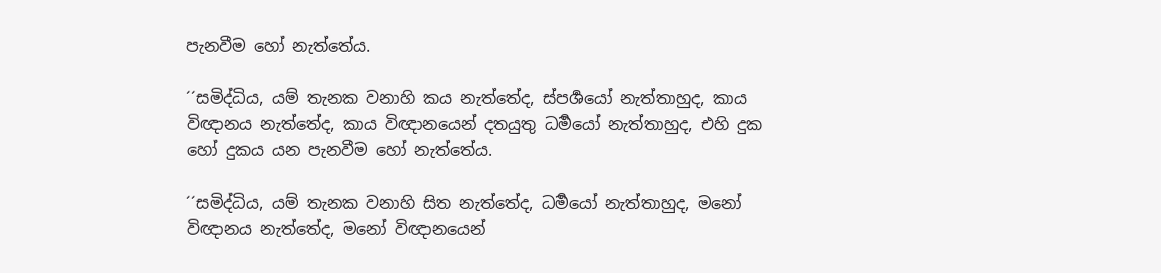පැනවීම හෝ නැත්තේය.

´´සමිද්ධිය, යම් තැනක වනාහි කය නැත්තේද, ස්පර්‍ශයෝ නැත්තාහුද, කාය විඥානය නැත්තේද, කාය විඥානයෙන් දතයුතු ධර්‍මයෝ නැත්තාහුද, එහි දුක හෝ දුකය යන පැනවීම හෝ නැත්තේය.

´´සමිද්ධිය, යම් තැනක වනාහි සිත නැත්තේද, ධර්‍මයෝ නැත්තාහුද, මනෝ විඥානය නැත්තේද, මනෝ විඥානයෙන්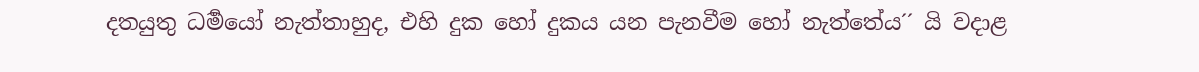දතයුතු ධර්‍මයෝ නැත්තාහුද, එහි දුක හෝ දුකය යන පැනවීම හෝ නැත්තේය´´ යි වදාළ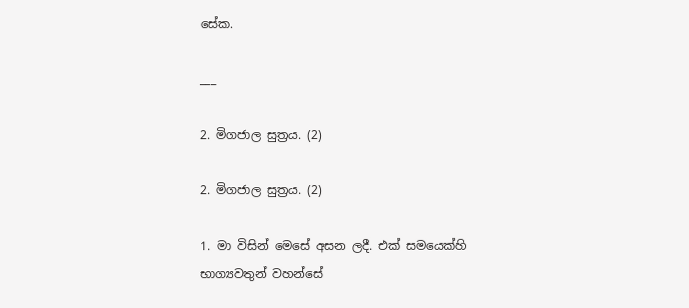සේක.

___

2. මිගජාල සුත්‍රය. (2)

2. මිගජාල සුත්‍රය. (2)

1. මා විසින් මෙසේ අසන ලදී. එක් සමයෙක්හි භාග්‍යවතුන් වහන්සේ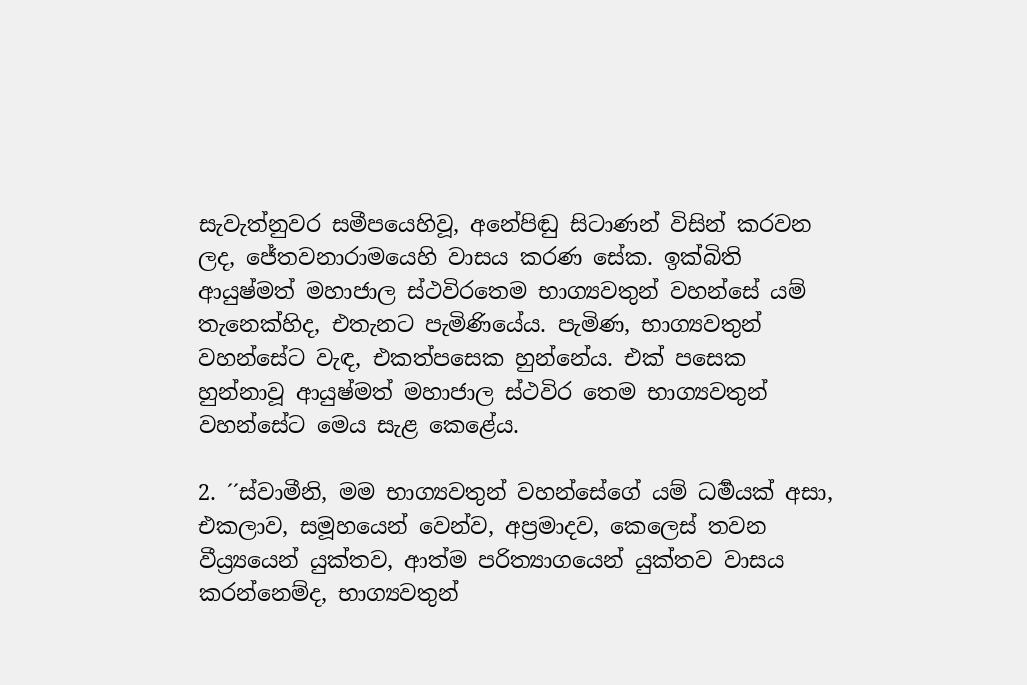සැවැත්නුවර සමීපයෙහිවූ, අනේපිඬු සිටාණන් විසින් කරවන ලද, ජේතවනාරාමයෙහි වාසය කරණ සේක. ඉක්බිති ආයුෂ්මත් මහාජාල ස්ථවිරතෙම භාග්‍යවතුන් වහන්සේ යම් තැනෙක්හිද, එතැනට පැමිණියේය. පැමිණ, භාග්‍යවතුන් වහන්සේට වැඳ, එකත්පසෙක හුන්නේය. එක් පසෙක හුන්නාවූ ආයුෂ්මත් මහාජාල ස්ථවිර තෙම භාග්‍යවතුන් වහන්සේට මෙය සැළ කෙළේය.

2. ´´ස්වාමීනි, මම භාග්‍යවතුන් වහන්සේගේ යම් ධර්‍මයක් අසා, එකලාව, සමූහයෙන් වෙන්ව, අප්‍රමාදව, කෙලෙස් තවන වීය්‍ර්‍යයෙන් යුක්තව, ආත්ම පරිත්‍යාගයෙන් යුක්තව වාසය කරන්නෙම්ද, භාග්‍යවතුන්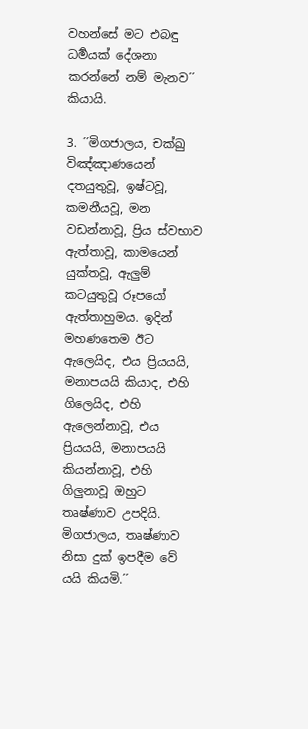වහන්සේ මට එබඳු ධර්‍මයක් දේශනා කරන්නේ නම් මැනව´´ කියායි.

3. ´´මිගජාලය, චක්ඛු විඤ්ඤාණයෙන් දතයුතුවූ, ඉෂ්ටවූ, කමනීයවූ, මන වඩන්නාවූ, ප්‍රිය ස්වභාව ඇත්තාවූ, කාමයෙන් යුක්තවූ, ඇලුම් කටයුතුවූ රූපයෝ ඇත්තාහුමය. ඉදින් මහණතෙම ඊට ඇලෙයිද, එය ප්‍රියයයි, මනාපයයි කියාද, එහි ගිලෙයිද, එහි ඇලෙන්නාවූ, එය ප්‍රියයයි, මනාපයයි කියන්නාවූ, එහි ගිලුනාවූ ඔහුට තෘෂ්ණාව උපදියි. මිගජාලය, තෘෂ්ණාව නිසා දුක් ඉපදීම වේ යයි කියමි.´´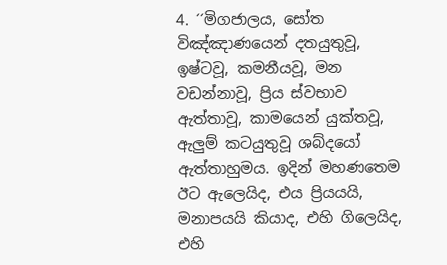4. ´´මිගජාලය, සෝත විඤ්ඤාණයෙන් දතයුතුවූ, ඉෂ්ටවූ, කමනීයවූ, මන වඩන්නාවූ, ප්‍රිය ස්වභාව ඇත්තාවූ, කාමයෙන් යුක්තවූ, ඇලුම් කටයුතුවූ ශබ්දයෝ ඇත්තාහුමය. ඉදින් මහණතෙම ඊට ඇලෙයිද, එය ප්‍රියයයි, මනාපයයි කියාද, එහි ගිලෙයිද, එහි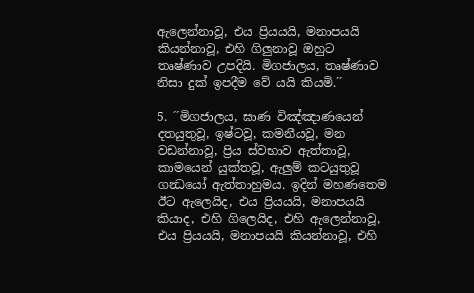ඇලෙන්නාවූ, එය ප්‍රියයයි, මනාපයයි කියන්නාවූ, එහි ගිලුනාවූ ඔහුට තෘෂ්ණාව උපදියි. මිගජාලය, තෘෂ්ණාව නිසා දුක් ඉපදීම වේ යයි කියමි.´´

5. ´´මිගජාලය, ඝාණ විඤ්ඤාණයෙන් දතයුතුවූ, ඉෂ්ටවූ, කමනීයවූ, මන වඩන්නාවූ, ප්‍රිය ස්වභාව ඇත්තාවූ, කාමයෙන් යුක්තවූ, ඇලුම් කටයුතුවූ ගන්‍ධයෝ ඇත්තාහුමය. ඉදින් මහණතෙම ඊට ඇලෙයිද, එය ප්‍රියයයි, මනාපයයි කියාද, එහි ගිලෙයිද, එහි ඇලෙන්නාවූ, එය ප්‍රියයයි, මනාපයයි කියන්නාවූ, එහි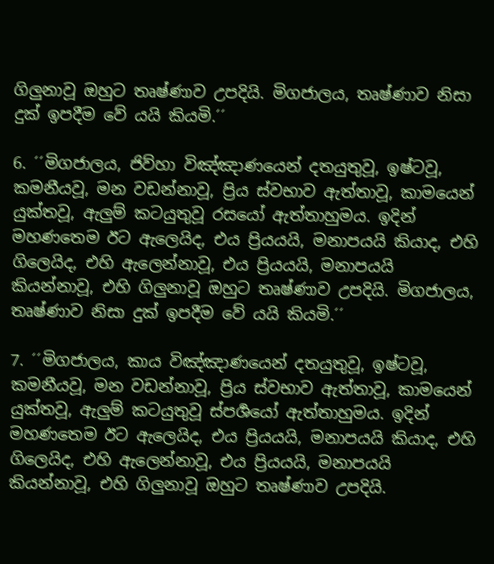ගිලුනාවූ ඔහුට තෘෂ්ණාව උපදියි. මිගජාලය, තෘෂ්ණාව නිසා දුක් ඉපදීම වේ යයි කියමි.´´

6. ´´මිගජාලය, ජිව්හා විඤ්ඤාණයෙන් දතයුතුවූ, ඉෂ්ටවූ, කමනීයවූ, මන වඩන්නාවූ, ප්‍රිය ස්වභාව ඇත්තාවූ, කාමයෙන් යුක්තවූ, ඇලුම් කටයුතුවූ රසයෝ ඇත්තාහුමය. ඉදින් මහණතෙම ඊට ඇලෙයිද, එය ප්‍රියයයි, මනාපයයි කියාද, එහි ගිලෙයිද, එහි ඇලෙන්නාවූ, එය ප්‍රියයයි, මනාපයයි කියන්නාවූ, එහි ගිලුනාවූ ඔහුට තෘෂ්ණාව උපදියි. මිගජාලය, තෘෂ්ණාව නිසා දුක් ඉපදීම වේ යයි කියමි.´´

7. ´´මිගජාලය, කාය විඤ්ඤාණයෙන් දතයුතුවූ, ඉෂ්ටවූ, කමනීයවූ, මන වඩන්නාවූ, ප්‍රිය ස්වභාව ඇත්තාවූ, කාමයෙන් යුක්තවූ, ඇලුම් කටයුතුවූ ස්පර්‍ශයෝ ඇත්තාහුමය. ඉදින් මහණතෙම ඊට ඇලෙයිද, එය ප්‍රියයයි, මනාපයයි කියාද, එහි ගිලෙයිද, එහි ඇලෙන්නාවූ, එය ප්‍රියයයි, මනාපයයි කියන්නාවූ, එහි ගිලුනාවූ ඔහුට තෘෂ්ණාව උපදියි.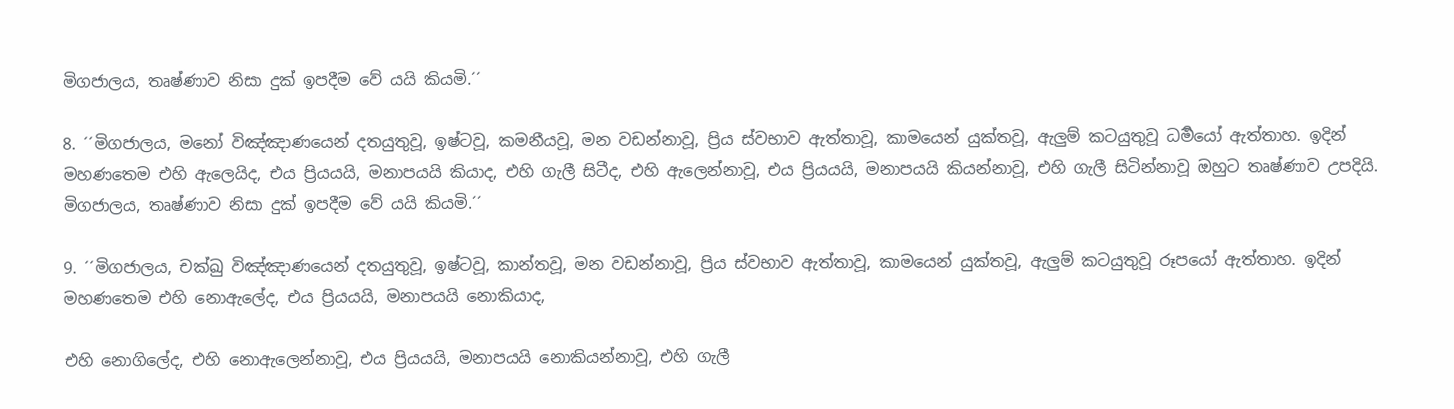මිගජාලය, තෘෂ්ණාව නිසා දුක් ඉපදීම වේ යයි කියමි.´´

8. ´´මිගජාලය, මනෝ විඤ්ඤාණයෙන් දතයුතුවූ, ඉෂ්ටවූ, කමනීයවූ, මන වඩන්නාවූ, ප්‍රිය ස්වභාව ඇත්තාවූ, කාමයෙන් යුක්තවූ, ඇලුම් කටයුතුවූ ධර්‍මයෝ ඇත්තාහ. ඉදින් මහණතෙම එහි ඇලෙයිද, එය ප්‍රියයයි, මනාපයයි කියාද, එහි ගැලී සිටීද, එහි ඇලෙන්නාවූ, එය ප්‍රියයයි, මනාපයයි කියන්නාවූ, එහි ගැලී සිටින්නාවූ ඔහුට තෘෂ්ණාව උපදියි. මිගජාලය, තෘෂ්ණාව නිසා දුක් ඉපදීම වේ යයි කියමි.´´

9. ´´මිගජාලය, චක්ඛු විඤ්ඤාණයෙන් දතයුතුවූ, ඉෂ්ටවූ, කාන්තවූ, මන වඩන්නාවූ, ප්‍රිය ස්වභාව ඇත්තාවූ, කාමයෙන් යුක්තවූ, ඇලුම් කටයුතුවූ රූපයෝ ඇත්තාහ. ඉදින් මහණතෙම එහි නොඇලේද, එය ප්‍රියයයි, මනාපයයි නොකියාද,

එහි නොගිලේද, එහි නොඇලෙන්නාවූ, එය ප්‍රියයයි, මනාපයයි නොකියන්නාවූ, එහි ගැලී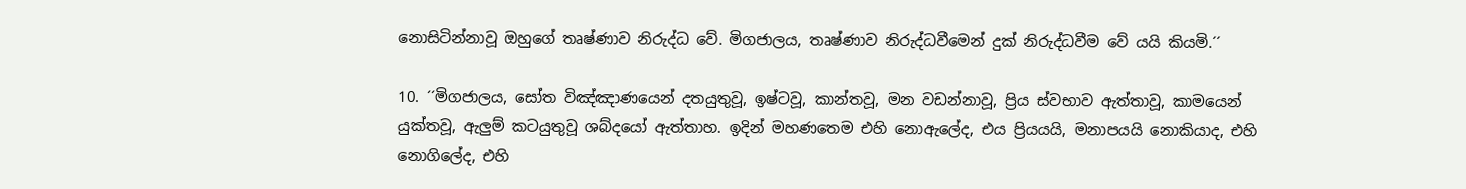නොසිටින්නාවූ ඔහුගේ තෘෂ්ණාව නිරුද්ධ වේ. මිගජාලය, තෘෂ්ණාව නිරුද්ධවීමෙන් දුක් නිරුද්ධවීම වේ යයි කියමි.´´

10. ´´මිගජාලය, සෝත විඤ්ඤාණයෙන් දතයුතුවූ, ඉෂ්ටවූ, කාන්තවූ, මන වඩන්නාවූ, ප්‍රිය ස්වභාව ඇත්තාවූ, කාමයෙන් යුක්තවූ, ඇලුම් කටයුතුවූ ශබ්දයෝ ඇත්තාහ. ඉදින් මහණතෙම එහි නොඇලේද, එය ප්‍රියයයි, මනාපයයි නොකියාද, එහි නොගිලේද, එහි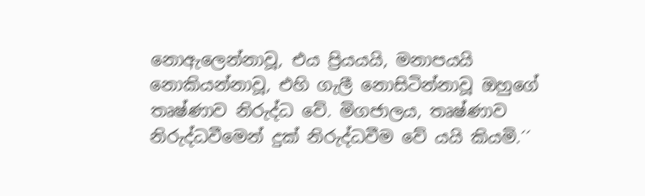නොඇලෙන්නාවූ, එය ප්‍රියයයි, මනාපයයි නොකියන්නාවූ, එහි ගැලී නොසිටින්නාවූ ඔහුගේ තෘෂ්ණාව නිරුද්ධ වේ. මිගජාලය, තෘෂ්ණාව නිරුද්ධවීමෙන් දුක් නිරුද්ධවීම වේ යයි කියමි.´´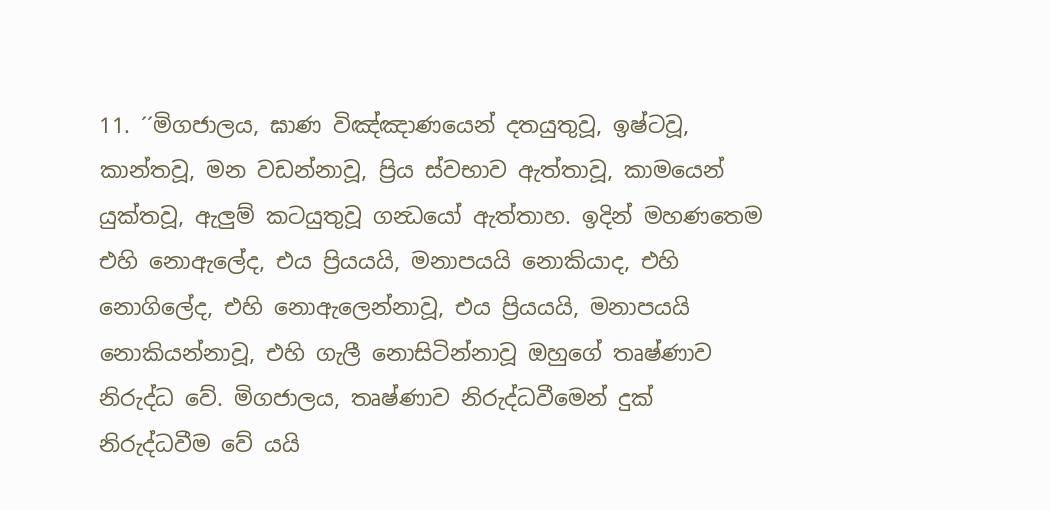11. ´´මිගජාලය, ඝාණ විඤ්ඤාණයෙන් දතයුතුවූ, ඉෂ්ටවූ, කාන්තවූ, මන වඩන්නාවූ, ප්‍රිය ස්වභාව ඇත්තාවූ, කාමයෙන් යුක්තවූ, ඇලුම් කටයුතුවූ ගන්‍ධයෝ ඇත්තාහ. ඉදින් මහණතෙම එහි නොඇලේද, එය ප්‍රියයයි, මනාපයයි නොකියාද, එහි නොගිලේද, එහි නොඇලෙන්නාවූ, එය ප්‍රියයයි, මනාපයයි නොකියන්නාවූ, එහි ගැලී නොසිටින්නාවූ ඔහුගේ තෘෂ්ණාව නිරුද්ධ වේ. මිගජාලය, තෘෂ්ණාව නිරුද්ධවීමෙන් දුක් නිරුද්ධවීම වේ යයි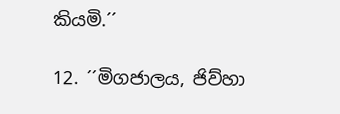කියමි.´´

12. ´´මිගජාලය, ජිව්හා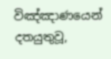විඤ්ඤාණයෙන් දතයුතුවූ,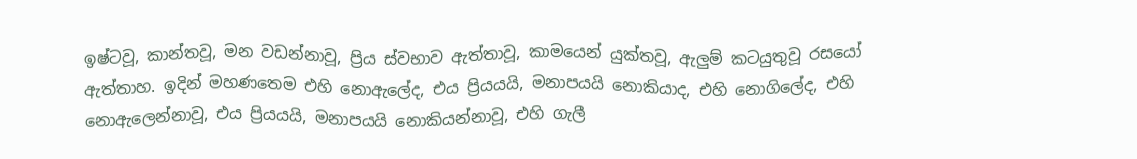ඉෂ්ටවූ, කාන්තවූ, මන වඩන්නාවූ, ප්‍රිය ස්වභාව ඇත්තාවූ, කාමයෙන් යුක්තවූ, ඇලුම් කටයුතුවූ රසයෝ ඇත්තාහ. ඉදින් මහණතෙම එහි නොඇලේද, එය ප්‍රියයයි, මනාපයයි නොකියාද, එහි නොගිලේද, එහි නොඇලෙන්නාවූ, එය ප්‍රියයයි, මනාපයයි නොකියන්නාවූ, එහි ගැලී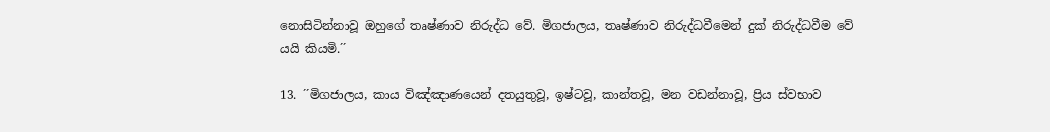නොසිටින්නාවූ ඔහුගේ තෘෂ්ණාව නිරුද්ධ වේ. මිගජාලය, තෘෂ්ණාව නිරුද්ධවීමෙන් දුක් නිරුද්ධවීම වේ යයි කියමි.´´

13. ´´මිගජාලය, කාය විඤ්ඤාණයෙන් දතයුතුවූ, ඉෂ්ටවූ, කාන්තවූ, මන වඩන්නාවූ, ප්‍රිය ස්වභාව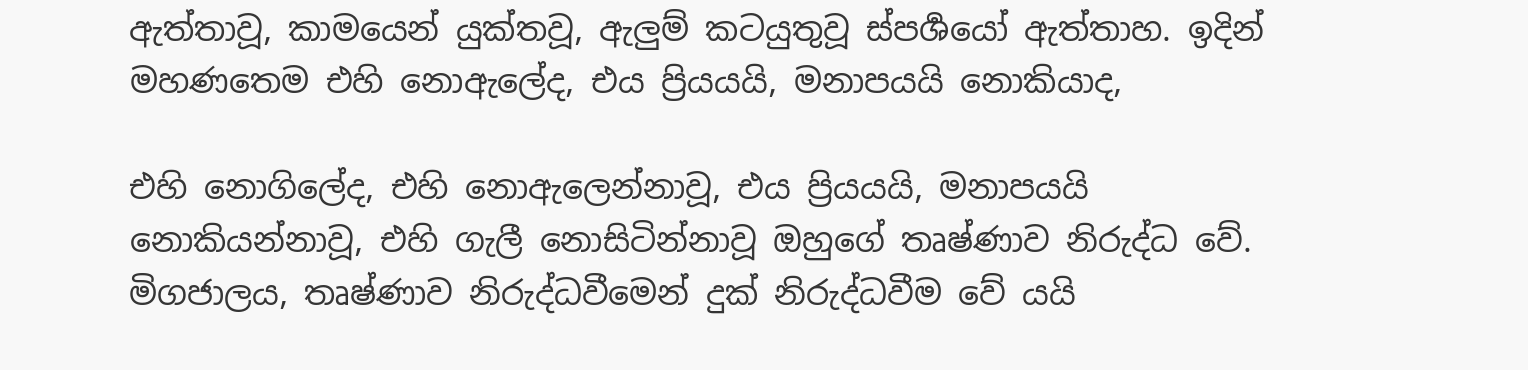ඇත්තාවූ, කාමයෙන් යුක්තවූ, ඇලුම් කටයුතුවූ ස්පර්‍ශයෝ ඇත්තාහ. ඉදින් මහණතෙම එහි නොඇලේද, එය ප්‍රියයයි, මනාපයයි නොකියාද,

එහි නොගිලේද, එහි නොඇලෙන්නාවූ, එය ප්‍රියයයි, මනාපයයි නොකියන්නාවූ, එහි ගැලී නොසිටින්නාවූ ඔහුගේ තෘෂ්ණාව නිරුද්ධ වේ. මිගජාලය, තෘෂ්ණාව නිරුද්ධවීමෙන් දුක් නිරුද්ධවීම වේ යයි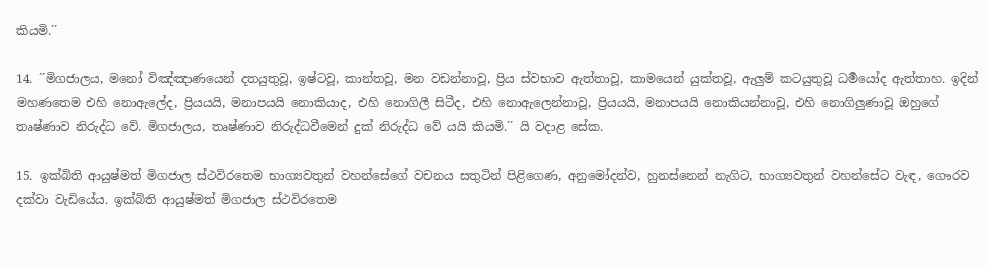කියමි.´´

14. ´´මිගජාලය, මනෝ විඤ්ඤාණයෙන් දතයුතුවූ, ඉෂ්ටවූ, කාන්තවූ, මන වඩන්නාවූ, ප්‍රිය ස්වභාව ඇත්තාවූ, කාමයෙන් යුක්තවූ, ඇලුම් කටයුතුවූ ධර්‍මයෝද ඇත්තාහ. ඉදින් මහණතෙම එහි නොඇලේද, ප්‍රියයයි, මනාපයයි නොකියාද, එහි නොගිලී සිටීද, එහි නොඇලෙන්නාවූ, ප්‍රියයයි, මනාපයයි නොකියන්නාවූ, එහි නොගිලුණාවූ ඔහුගේ තෘෂ්ණාව නිරුද්ධ වේ. මිගජාලය, තෘෂ්ණාව නිරුද්ධවීමෙන් දුක් නිරුද්ධ වේ යයි කියමි.´´ යි වදාළ සේක.

15. ඉක්බිති ආයුෂ්මත් මිගජාල ස්ථවිරතෙම භාග්‍යවතුන් වහන්සේගේ වචනය සතුටින් පිළිගෙණ, අනුමෝදන්ව, හුනස්නෙන් නැගිට, භාග්‍යවතුන් වහන්සේට වැඳ, ගෞරව දක්වා වැඩියේය. ඉක්බිති ආයුෂ්මත් මිගජාල ස්ථවිරතෙම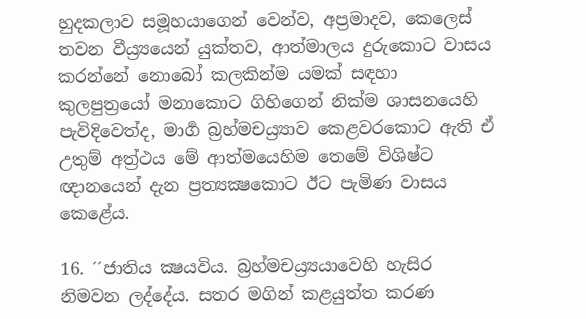හුදකලාව සමූහයාගෙන් වෙන්ව, අප්‍රමාදව, කෙලෙස් තවන වීය්‍ර්‍යයෙන් යුක්තව, ආත්මාලය දුරුකොට වාසය කරන්නේ නොබෝ කලකින්ම යමක් සඳහා කුලපුත්‍රයෝ මනාකොට ගිහිගෙන් නික්ම ශාසනයෙහි පැවිදිවෙත්ද, මාර්‍ග බ්‍රහ්මචය්‍ර්‍යාව කෙළවරකොට ඇති ඒ උතුම් අත්‍ර්‍ථය මේ ආත්මයෙහිම තෙමේ විශිෂ්ට ඥානයෙන් දැන ප්‍රත්‍යක්‍ෂකොට ඊට පැමිණ වාසය කෙළේය.

16. ´´ජාතිය ක්‍ෂයවිය. බ්‍රහ්මචය්‍ර්‍යයාවෙහි හැසිර නිමවන ලද්දේය. සතර මගින් කළයුත්ත කරණ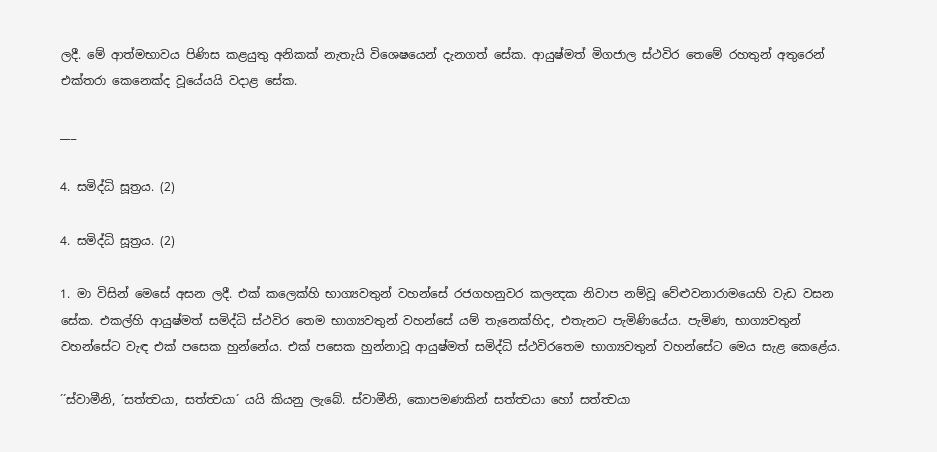ලදී. මේ ආත්මභාවය පිණිස කළයුතු අනිකක් නැතැයි විශෙෂයෙන් දැනගත් සේක. ආයුෂ්මත් මිගජාල ස්ථවිර තෙමේ රහතුන් අතුරෙන් එක්තරා කෙනෙක්ද වූයේයයි වදාළ සේක.

___

4. සමිද්ධි සූත්‍රය. (2)

4. සමිද්ධි සූත්‍රය. (2)

1. මා විසින් මෙසේ අසන ලදී. එක් කලෙක්හි භාග්‍යවතුන් වහන්සේ රජගහනුවර කලන්‍දක නිවාප නම්වූ වේළුවනාරාමයෙහි වැඩ වසන සේක. එකල්හි ආයුෂ්මත් සමිද්ධි ස්ථවිර තෙම භාග්‍යවතුන් වහන්සේ යම් තැනෙක්හිද, එතැනට පැමිණියේය. පැමිණ, භාග්‍යවතුන් වහන්සේට වැඳ එක් පසෙක හුන්නේය. එක් පසෙක හුන්නාවූ ආයුෂ්මත් සමිද්ධි ස්ථවිරතෙම භාග්‍යවතුන් වහන්සේට මෙය සැළ කෙළේය.

´´ස්වාමීනි, ´සත්ත්‍වයා, සත්ත්‍වයා´ යයි කියනු ලැබේ. ස්වාමීනි, කොපමණකින් සත්ත්‍වයා හෝ සත්ත්‍වයා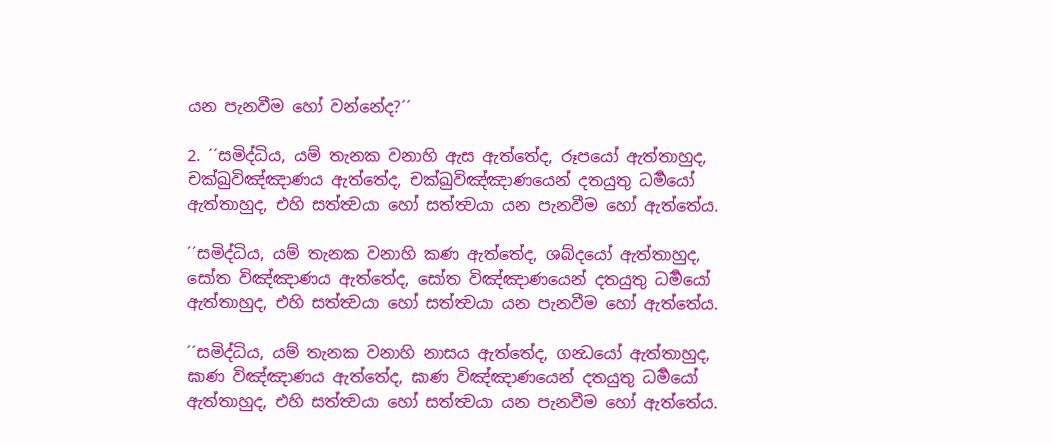යන පැනවීම හෝ වන්නේද?´´

2. ´´සමිද්ධිය, යම් තැනක වනාහි ඇස ඇත්තේද, රූපයෝ ඇත්තාහුද, චක්ඛුවිඤ්ඤාණය ඇත්තේද, චක්ඛුවිඤ්ඤාණයෙන් දතයුතු ධර්‍මයෝ ඇත්තාහුද, එහි සත්ත්‍වයා හෝ සත්ත්‍වයා යන පැනවීම හෝ ඇත්තේය.

´´සමිද්ධිය, යම් තැනක වනාහි කණ ඇත්තේද, ශබ්දයෝ ඇත්තාහුද, සෝත විඤ්ඤාණය ඇත්තේද, සෝත විඤ්ඤාණයෙන් දතයුතු ධර්‍මයෝ ඇත්තාහුද, එහි සත්ත්‍වයා හෝ සත්ත්‍වයා යන පැනවීම හෝ ඇත්තේය.

´´සමිද්ධිය, යම් තැනක වනාහි නාසය ඇත්තේද, ගන්‍ධයෝ ඇත්තාහුද, ඝාණ විඤ්ඤාණය ඇත්තේද, ඝාණ විඤ්ඤාණයෙන් දතයුතු ධර්‍මයෝ ඇත්තාහුද, එහි සත්ත්‍වයා හෝ සත්ත්‍වයා යන පැනවීම හෝ ඇත්තේය.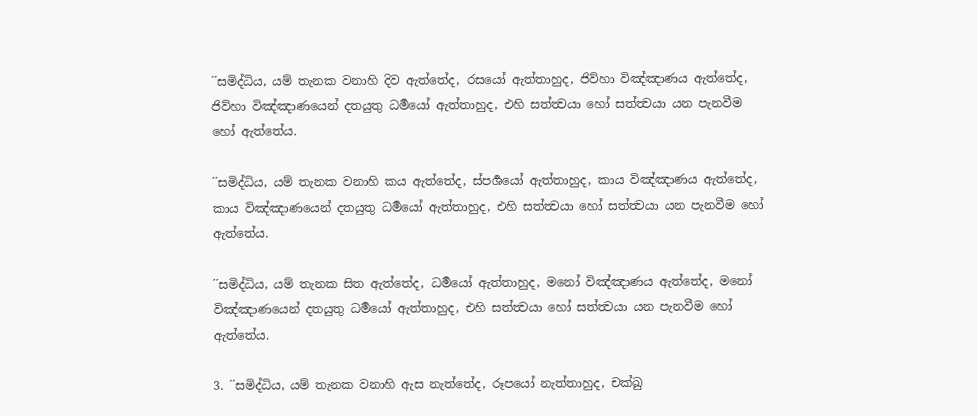´´සමිද්ධිය, යම් තැනක වනාහි දිව ඇත්තේද, රසයෝ ඇත්තාහුද, ජිව්හා විඤ්ඤාණය ඇත්තේද, ජිව්හා විඤ්ඤාණයෙන් දතයුතු ධර්‍මයෝ ඇත්තාහුද, එහි සත්ත්‍වයා හෝ සත්ත්‍වයා යන පැනවීම හෝ ඇත්තේය.

´´සමිද්ධිය, යම් තැනක වනාහි කය ඇත්තේද, ස්පර්‍ශයෝ ඇත්තාහුද, කාය විඤ්ඤාණය ඇත්තේද, කාය විඤ්ඤාණයෙන් දතයුතු ධර්‍මයෝ ඇත්තාහුද, එහි සත්ත්‍වයා හෝ සත්ත්‍වයා යන පැනවීම හෝ ඇත්තේය.

´´සමිද්ධිය, යම් තැනක සිත ඇත්තේද, ධර්‍මයෝ ඇත්තාහුද, මනෝ විඤ්ඤාණය ඇත්තේද, මනෝ විඤ්ඤාණයෙන් දතයුතු ධර්‍මයෝ ඇත්තාහුද, එහි සත්ත්‍වයා හෝ සත්ත්‍වයා යන පැනවීම හෝ ඇත්තේය.

3. ´´සමිද්ධිය, යම් තැනක වනාහි ඇස නැත්තේද, රූපයෝ නැත්තාහුද, චක්ඛු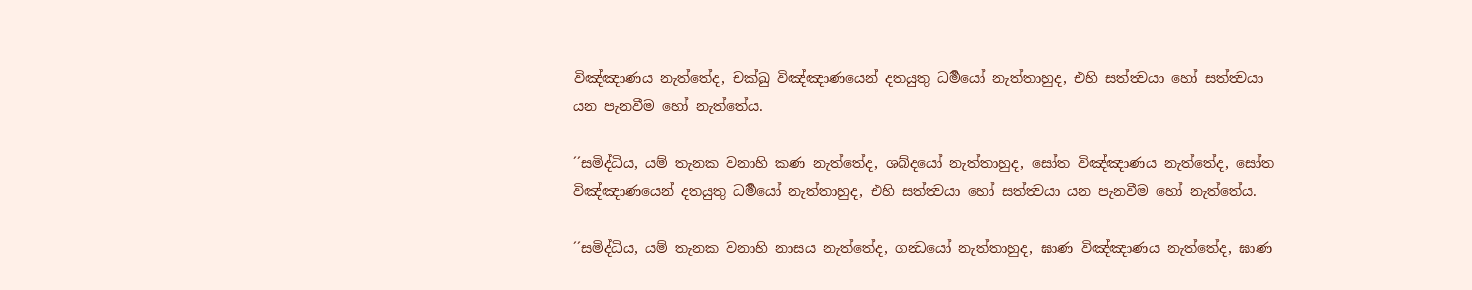විඤ්ඤාණය නැත්තේද, චක්ඛු විඤ්ඤාණයෙන් දතයුතු ධර්‍මයෝ නැත්තාහුද, එහි සත්ත්‍වයා හෝ සත්ත්‍වයා යන පැනවීම හෝ නැත්තේය.

´´සමිද්ධිය, යම් තැනක වනාහි කණ නැත්තේද, ශබ්දයෝ නැත්තාහුද, සෝත විඤ්ඤාණය නැත්තේද, සෝත විඤ්ඤාණයෙන් දතයුතු ධර්‍මයෝ නැත්තාහුද, එහි සත්ත්‍වයා හෝ සත්ත්‍වයා යන පැනවීම හෝ නැත්තේය.

´´සමිද්ධිය, යම් තැනක වනාහි නාසය නැත්තේද, ගන්‍ධයෝ නැත්තාහුද, ඝාණ විඤ්ඤාණය නැත්තේද, ඝාණ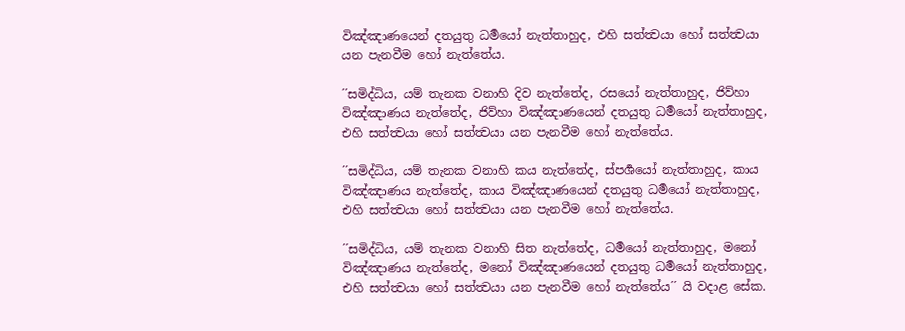විඤ්ඤාණයෙන් දතයුතු ධර්‍මයෝ නැත්තාහුද, එහි සත්ත්‍වයා හෝ සත්ත්‍වයා යන පැනවීම හෝ නැත්තේය.

´´සමිද්ධිය, යම් තැනක වනාහි දිව නැත්තේද, රසයෝ නැත්තාහුද, ජිව්හා විඤ්ඤාණය නැත්තේද, ජිව්හා විඤ්ඤාණයෙන් දතයුතු ධර්‍මයෝ නැත්තාහුද, එහි සත්ත්‍වයා හෝ සත්ත්‍වයා යන පැනවීම හෝ නැත්තේය.

´´සමිද්ධිය, යම් තැනක වනාහි කය නැත්තේද, ස්පර්‍ශයෝ නැත්තාහුද, කාය විඤ්ඤාණය නැත්තේද, කාය විඤ්ඤාණයෙන් දතයුතු ධර්‍මයෝ නැත්තාහුද, එහි සත්ත්‍වයා හෝ සත්ත්‍වයා යන පැනවීම හෝ නැත්තේය.

´´සමිද්ධිය, යම් තැනක වනාහි සිත නැත්තේද, ධර්‍මයෝ නැත්තාහුද, මනෝ විඤ්ඤාණය නැත්තේද, මනෝ විඤ්ඤාණයෙන් දතයුතු ධර්‍මයෝ නැත්තාහුද, එහි සත්ත්‍වයා හෝ සත්ත්‍වයා යන පැනවීම හෝ නැත්තේය´´ යි වදාළ සේක.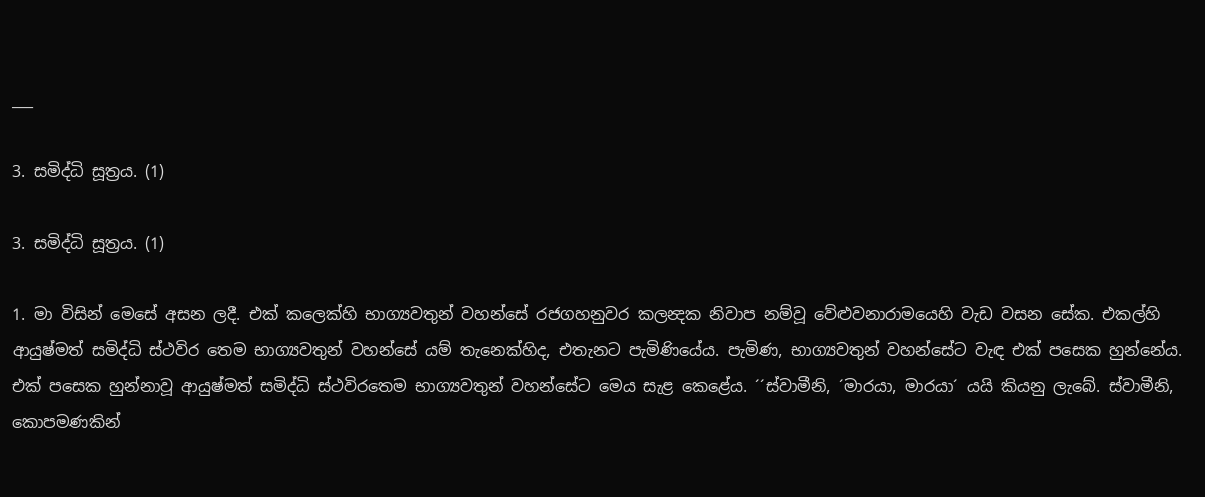___

3. සමිද්ධි සූත්‍රය. (1)

3. සමිද්ධි සූත්‍රය. (1)

1. මා විසින් මෙසේ අසන ලදී. එක් කලෙක්හි භාග්‍යවතුන් වහන්සේ රජගහනුවර කලන්‍දක නිවාප නම්වූ වේළුවනාරාමයෙහි වැඩ වසන සේක. එකල්හි ආයුෂ්මත් සමිද්ධි ස්ථවිර තෙම භාග්‍යවතුන් වහන්සේ යම් තැනෙක්හිද, එතැනට පැමිණියේය. පැමිණ, භාග්‍යවතුන් වහන්සේට වැඳ එක් පසෙක හුන්නේය. එක් පසෙක හුන්නාවූ ආයුෂ්මත් සමිද්ධි ස්ථවිරතෙම භාග්‍යවතුන් වහන්සේට මෙය සැළ කෙළේය. ´´ස්වාමීනි, ´මාරයා, මාරයා´ යයි කියනු ලැබේ. ස්වාමීනි, කොපමණකින්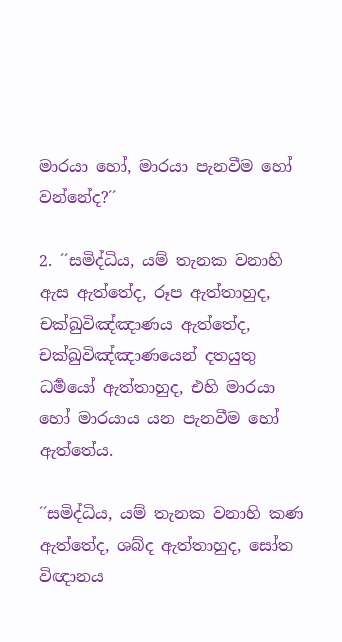මාරයා හෝ, මාරයා පැනවීම හෝ වන්නේද?´´

2. ´´සමිද්ධිය, යම් තැනක වනාහි ඇස ඇත්තේද, රූප ඇත්තාහුද, චක්ඛුවිඤ්ඤාණය ඇත්තේද, චක්ඛුවිඤ්ඤාණයෙන් දතයුතු ධර්‍මයෝ ඇත්තාහුද, එහි මාරයා හෝ මාරයාය යන පැනවීම හෝ ඇත්තේය.

´´සමිද්ධිය, යම් තැනක වනාහි කණ ඇත්තේද, ශබ්ද ඇත්තාහුද, සෝත විඥානය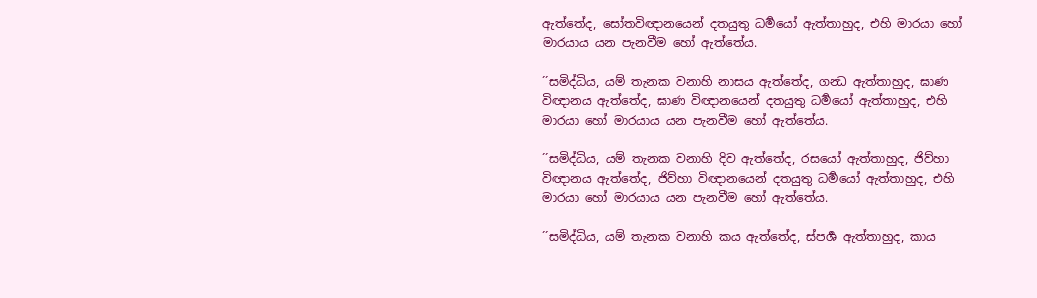ඇත්තේද, සෝතවිඥානයෙන් දතයුතු ධර්‍මයෝ ඇත්තාහුද, එහි මාරයා හෝ මාරයාය යන පැනවීම හෝ ඇත්තේය.

´´සමිද්ධිය, යම් තැනක වනාහි නාසය ඇත්තේද, ගන්‍ධ ඇත්තාහුද, ඝාණ විඥානය ඇත්තේද, ඝාණ විඥානයෙන් දතයුතු ධර්‍මයෝ ඇත්තාහුද, එහි මාරයා හෝ මාරයාය යන පැනවීම හෝ ඇත්තේය.

´´සමිද්ධිය, යම් තැනක වනාහි දිව ඇත්තේද, රසයෝ ඇත්තාහුද, ජිව්හා විඥානය ඇත්තේද, ජිව්හා විඥානයෙන් දතයුතු ධර්‍මයෝ ඇත්තාහුද, එහි මාරයා හෝ මාරයාය යන පැනවීම හෝ ඇත්තේය.

´´සමිද්ධිය, යම් තැනක වනාහි කය ඇත්තේද, ස්පර්‍ශ ඇත්තාහුද, කාය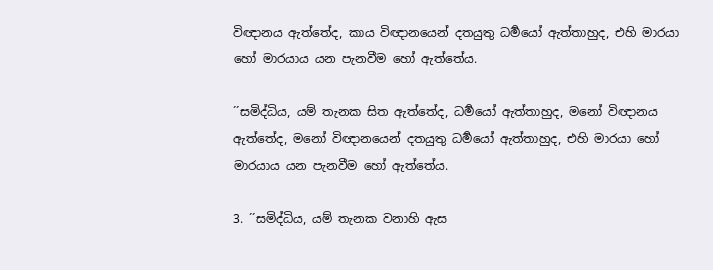විඥානය ඇත්තේද, කාය විඥානයෙන් දතයුතු ධර්‍මයෝ ඇත්තාහුද, එහි මාරයා හෝ මාරයාය යන පැනවීම හෝ ඇත්තේය.

´´සමිද්ධිය, යම් තැනක සිත ඇත්තේද, ධර්‍මයෝ ඇත්තාහුද, මනෝ විඥානය ඇත්තේද, මනෝ විඥානයෙන් දතයුතු ධර්‍මයෝ ඇත්තාහුද, එහි මාරයා හෝ මාරයාය යන පැනවීම හෝ ඇත්තේය.

3. ´´සමිද්ධිය, යම් තැනක වනාහි ඇස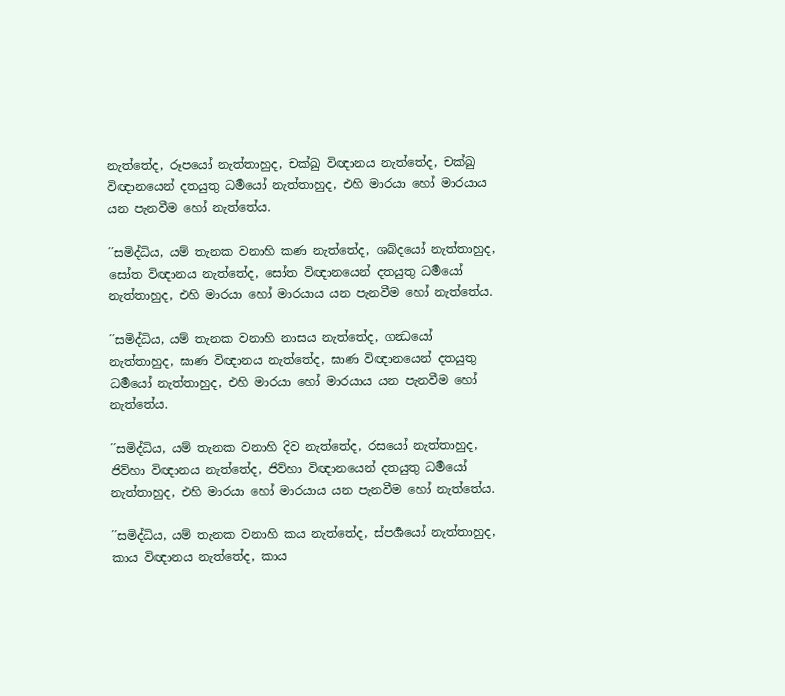නැත්තේද, රූපයෝ නැත්තාහුද, චක්ඛු විඥානය නැත්තේද, චක්ඛු විඥානයෙන් දතයුතු ධර්‍මයෝ නැත්තාහුද, එහි මාරයා හෝ මාරයාය යන පැනවීම හෝ නැත්තේය.

´´සමිද්ධිය, යම් තැනක වනාහි කණ නැත්තේද, ශබ්දයෝ නැත්තාහුද, සෝත විඥානය නැත්තේද, සෝත විඥානයෙන් දතයුතු ධර්‍මයෝ නැත්තාහුද, එහි මාරයා හෝ මාරයාය යන පැනවීම හෝ නැත්තේය.

´´සමිද්ධිය, යම් තැනක වනාහි නාසය නැත්තේද, ගන්‍ධයෝ නැත්තාහුද, ඝාණ විඥානය නැත්තේද, ඝාණ විඥානයෙන් දතයුතු ධර්‍මයෝ නැත්තාහුද, එහි මාරයා හෝ මාරයාය යන පැනවීම හෝ නැත්තේය.

´´සමිද්ධිය, යම් තැනක වනාහි දිව නැත්තේද, රසයෝ නැත්තාහුද, ජිව්හා විඥානය නැත්තේද, ජිව්හා විඥානයෙන් දතයුතු ධර්‍මයෝ නැත්තාහුද, එහි මාරයා හෝ මාරයාය යන පැනවීම හෝ නැත්තේය.

´´සමිද්ධිය, යම් තැනක වනාහි කය නැත්තේද, ස්පර්‍ශයෝ නැත්තාහුද, කාය විඥානය නැත්තේද, කාය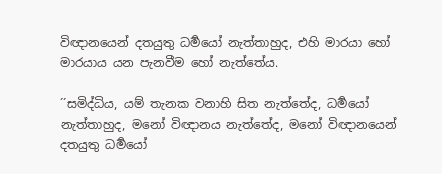විඥානයෙන් දතයුතු ධර්‍මයෝ නැත්තාහුද, එහි මාරයා හෝ මාරයාය යන පැනවීම හෝ නැත්තේය.

´´සමිද්ධිය, යම් තැනක වනාහි සිත නැත්තේද, ධර්‍මයෝ නැත්තාහුද, මනෝ විඥානය නැත්තේද, මනෝ විඥානයෙන් දතයුතු ධර්‍මයෝ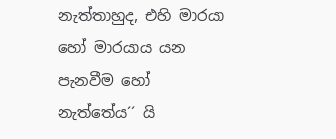නැත්තාහුද, එහි මාරයා හෝ මාරයාය යන පැනවීම හෝ නැත්තේය´´ යි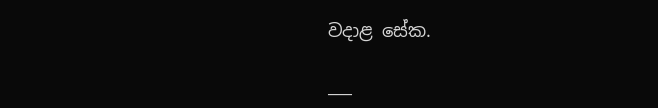වදාළ සේක.

___